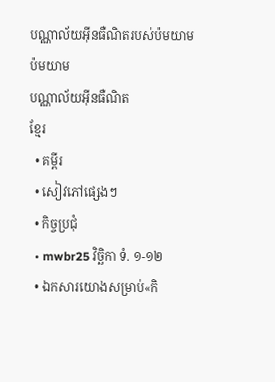បណ្ណាល័យអ៊ីនធឺណិតរបស់ប៉មយាម
ប៉មយាម
បណ្ណាល័យអ៊ីនធឺណិត
ខ្មែរ
  • គម្ពីរ
  • សៀវភៅផ្សេងៗ
  • កិច្ចប្រជុំ
  • mwbr25 វិច្ឆិកា ទំ. ១-១២
  • ឯកសារយោងសម្រាប់«កិ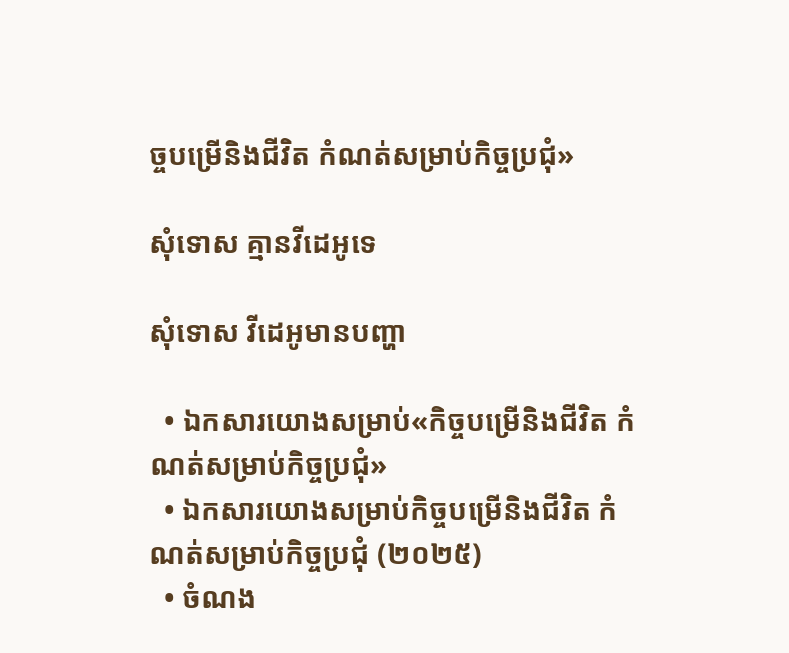ច្ចបម្រើនិងជីវិត កំណត់សម្រាប់កិច្ចប្រជុំ»

សុំទោស គ្មានវីដេអូទេ

សុំទោស វីដេអូមានបញ្ហា

  • ឯកសារយោងសម្រាប់«កិច្ចបម្រើនិងជីវិត កំណត់សម្រាប់កិច្ចប្រជុំ»
  • ឯកសារយោងសម្រាប់កិច្ចបម្រើនិងជីវិត កំណត់សម្រាប់កិច្ចប្រជុំ (២០២៥)
  • ចំណង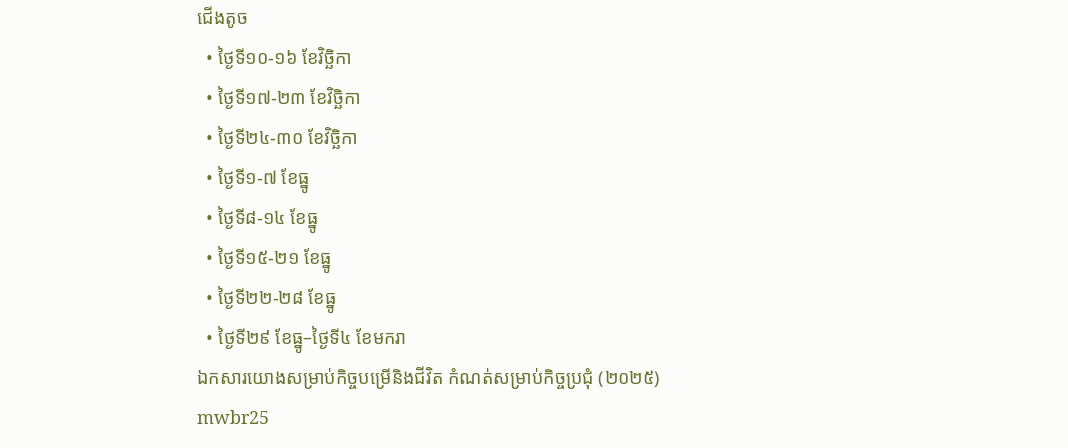ជើងតូច
  • ថ្ងៃទី១០-១៦ ខែវិច្ឆិកា
  • ថ្ងៃទី១៧-២៣ ខែវិច្ឆិកា
  • ថ្ងៃទី២៤-៣០ ខែវិច្ឆិកា
  • ថ្ងៃទី១-៧ ខែធ្នូ
  • ថ្ងៃទី៨-១៤ ខែធ្នូ
  • ថ្ងៃទី១៥-២១ ខែធ្នូ
  • ថ្ងៃទី២២-២៨ ខែធ្នូ
  • ថ្ងៃទី២៩ ខែធ្នូ–ថ្ងៃទី៤ ខែមករា
ឯកសារយោងសម្រាប់កិច្ចបម្រើនិងជីវិត កំណត់សម្រាប់កិច្ចប្រជុំ (២០២៥)
mwbr25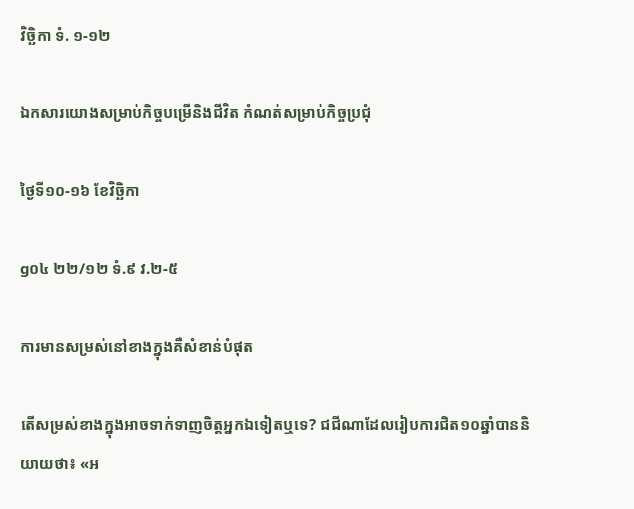វិច្ឆិកា ទំ. ១-១២

ឯកសារយោងសម្រាប់កិច្ចបម្រើនិងជីវិត កំណត់សម្រាប់កិច្ចប្រជុំ

ថ្ងៃទី១០-១៦ ខែវិច្ឆិកា

g០៤ ២២/១២ ទំ.៩ វ.២-៥

ការមានសម្រស់នៅខាងក្នុងគឺសំខាន់បំផុត

តើសម្រស់ខាងក្នុងអាចទាក់ទាញចិត្តអ្នកឯទៀតឬទេ? ជជីណាដែលរៀបការជិត១០ឆ្នាំបាននិយាយថា៖ «អ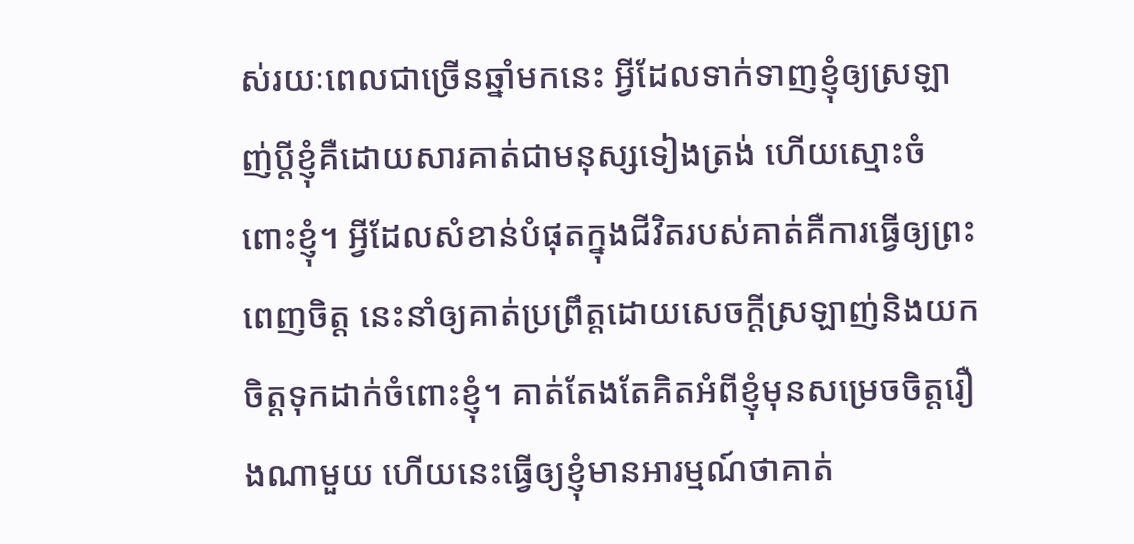ស់រយៈពេលជាច្រើនឆ្នាំមកនេះ អ្វីដែលទាក់ទាញខ្ញុំឲ្យស្រឡាញ់ប្ដីខ្ញុំគឺដោយសារគាត់ជាមនុស្សទៀងត្រង់ ហើយស្មោះចំពោះខ្ញុំ។ អ្វីដែលសំខាន់បំផុតក្នុងជីវិតរបស់គាត់គឺការធ្វើឲ្យព្រះពេញចិត្ត នេះនាំឲ្យគាត់ប្រព្រឹត្តដោយសេចក្ដីស្រឡាញ់និងយកចិត្តទុកដាក់ចំពោះខ្ញុំ។ គាត់តែងតែគិតអំពីខ្ញុំមុនសម្រេចចិត្តរឿងណាមួយ ហើយនេះធ្វើឲ្យខ្ញុំមានអារម្មណ៍ថាគាត់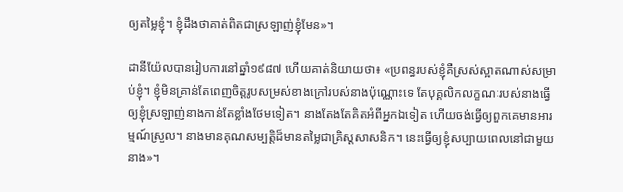ឲ្យតម្លៃខ្ញុំ។ ខ្ញុំដឹងថាគាត់ពិតជាស្រឡាញ់ខ្ញុំមែន»។

ដានីយ៉ែលបានរៀបការនៅឆ្នាំ១៩៨៧ ហើយគាត់និយាយថា៖ «ប្រពន្ធរបស់ខ្ញុំគឺស្រស់ស្អាតណាស់សម្រាប់ខ្ញុំ។ ខ្ញុំមិនគ្រាន់តែពេញចិត្តរូបសម្រស់ខាងក្រៅរបស់នាងប៉ុណ្ណោះទេ តែបុគ្គលិកលក្ខណៈរបស់នាងធ្វើឲ្យខ្ញុំស្រឡាញ់នាងកាន់តែខ្លាំងថែមទៀត។ នាងតែងតែគិតអំពីអ្នកឯទៀត ហើយចង់ធ្វើឲ្យពួកគេមានអារម្មណ៍ស្រួល។ នាងមានគុណសម្បត្តិដ៏មានតម្លៃជាគ្រិស្តសាសនិក។ នេះធ្វើឲ្យខ្ញុំសប្បាយពេលនៅជាមួយនាង»។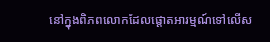នៅក្នុងពិភពលោកដែលផ្ដោតអារម្មណ៍ទៅលើស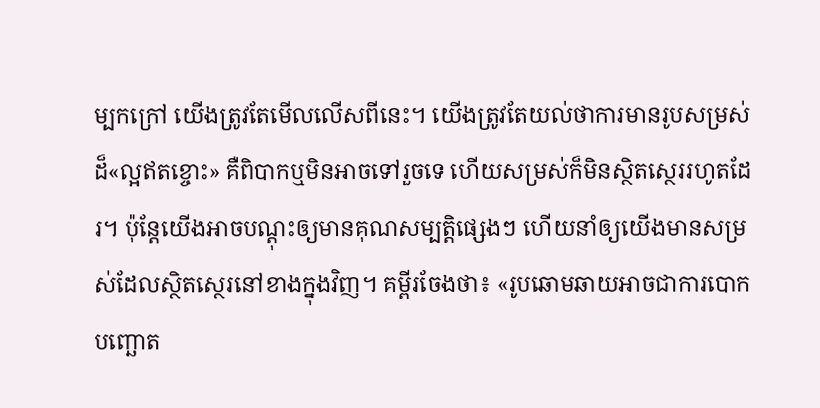ម្បកក្រៅ យើងត្រូវតែមើលលើសពីនេះ។ យើងត្រូវតែយល់ថាការមានរូបសម្រស់ដ៏«ល្អឥតខ្ចោះ» គឺពិបាកឬមិនអាចទៅរួចទេ ហើយសម្រស់ក៏មិនស្ថិតស្ថេររហូតដែរ។ ប៉ុន្តែយើងអាចបណ្ដុះឲ្យមានគុណសម្បត្តិផ្សេងៗ ហើយនាំឲ្យយើងមានសម្រស់ដែលស្ថិតស្ថេរនៅខាងក្នុងវិញ។ គម្ពីរចែងថា៖ «រូបឆោមឆាយអាចជាការបោកបញ្ឆោត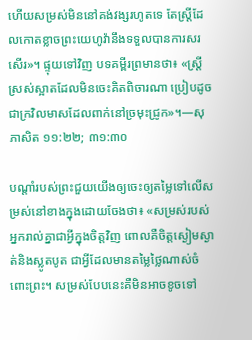ហើយសម្រស់មិននៅគង់វង្សរហូតទេ តែស្ត្រីដែលកោតខ្លាចព្រះយេហូវ៉ានឹងទទួលបានការសរសើរ»។ ផ្ទុយទៅវិញ បទគម្ពីរព្រមានថា៖ «ស្ត្រីស្រស់ស្អាតដែលមិនចេះគិតពិចារណា ប្រៀបដូចជាក្រវិលមាសដែលពាក់នៅច្រមុះជ្រូក»។—សុភាសិត ១១:២២; ៣១:៣០

បណ្ដាំរបស់ព្រះជួយយើងឲ្យចេះឲ្យតម្លៃទៅលើសម្រស់នៅខាងក្នុងដោយចែងថា៖ «សម្រស់របស់អ្នករាល់គ្នាជាអ្វីក្នុងចិត្តវិញ ពោលគឺចិត្តស្ងៀមស្ងាត់និងស្លូតបូត ជាអ្វីដែលមានតម្លៃថ្លៃណាស់ចំពោះព្រះ។ សម្រស់បែបនេះគឺមិនអាចខូចទៅ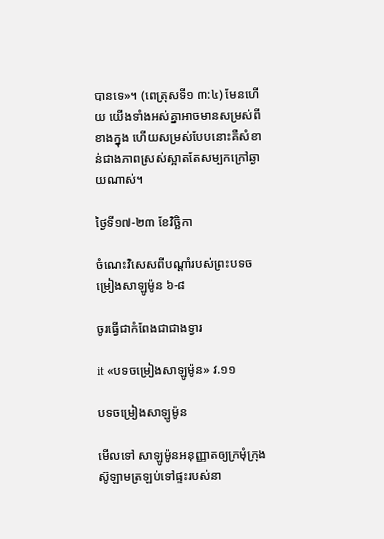បានទេ»។ (ពេត្រុសទី១ ៣:៤) មែនហើយ យើងទាំងអស់គ្នាអាចមានសម្រស់ពីខាងក្នុង ហើយសម្រស់បែបនោះគឺសំខាន់ជាងភាពស្រស់ស្អាតតែសម្បកក្រៅឆ្ងាយណាស់។

ថ្ងៃទី១៧-២៣ ខែវិច្ឆិកា

ចំណេះវិសេសពីបណ្ដាំរបស់ព្រះបទចម្រៀងសាឡូម៉ូន ៦-៨

ចូរធ្វើជាកំពែងជាជាងទ្វារ

it «បទចម្រៀងសាឡូម៉ូន» វ.១១

បទចម្រៀងសាឡូម៉ូន

មើលទៅ សាឡូម៉ូនអនុញ្ញាតឲ្យក្រមុំក្រុងស៊ូឡាមត្រឡប់ទៅផ្ទះរបស់នា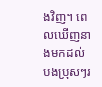ងវិញ។ ពេលឃើញនាងមកដល់ បងប្រុសៗរ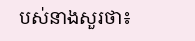បស់នាងសួរថា៖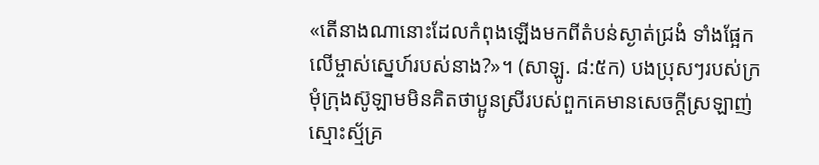«តើនាងណានោះដែលកំពុងឡើងមកពីតំបន់ស្ងាត់ជ្រងំ ទាំងផ្អែកលើម្ចាស់ស្នេហ៍របស់នាង?»។ (សាឡូ. ៨:៥ក) បងប្រុសៗរបស់ក្រមុំក្រុងស៊ូឡាមមិនគិតថាប្អូនស្រីរបស់ពួកគេមានសេចក្ដីស្រឡាញ់ស្មោះស្ម័គ្រ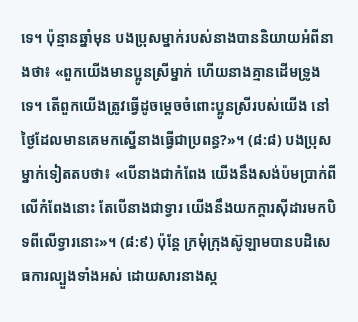ទេ។ ប៉ុន្មានឆ្នាំមុន បងប្រុសម្នាក់របស់នាងបាននិយាយអំពីនាងថា៖ «ពួកយើងមានប្អូនស្រីម្នាក់ ហើយនាងគ្មានដើមទ្រូងទេ។ តើពួកយើងត្រូវធ្វើដូចម្ដេចចំពោះប្អូនស្រីរបស់យើង នៅថ្ងៃដែលមានគេមកស្នើនាងធ្វើជាប្រពន្ធ?»។ (៨:៨) បងប្រុសម្នាក់ទៀតតបថា៖ «បើនាងជាកំពែង យើងនឹងសង់ប៉មប្រាក់ពីលើកំពែងនោះ តែបើនាងជាទ្វារ យើងនឹងយកក្ដារស៊ីដារមកបិទពីលើទ្វារនោះ»។ (៨:៩) ប៉ុន្តែ ក្រមុំក្រុងស៊ូឡាមបានបដិសេធការល្បួងទាំងអស់ ដោយសារនាងស្ក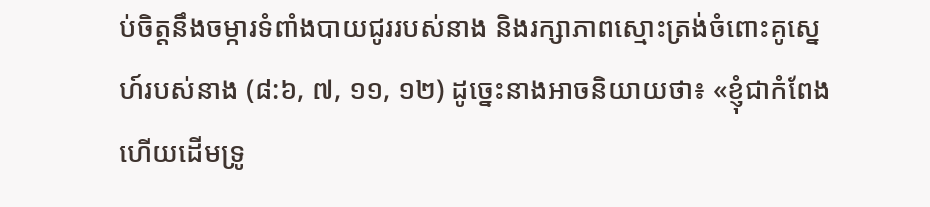ប់ចិត្តនឹងចម្ការទំពាំងបាយជូររបស់នាង និងរក្សាភាពស្មោះត្រង់ចំពោះគូស្នេហ៍របស់នាង (៨:៦, ៧, ១១, ១២) ដូច្នេះនាងអាចនិយាយថា៖ «ខ្ញុំជាកំពែង ហើយដើមទ្រូ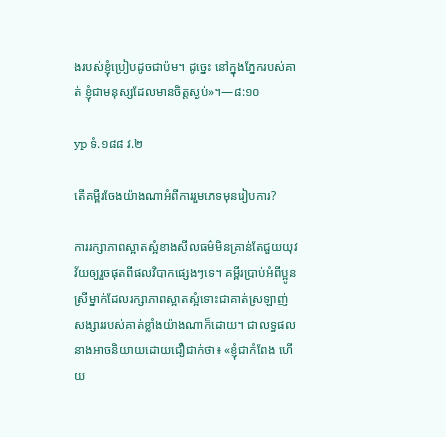ងរបស់ខ្ញុំប្រៀបដូចជាប៉ម។ ដូច្នេះ នៅក្នុងភ្នែករបស់គាត់ ខ្ញុំជាមនុស្សដែលមានចិត្តស្ងប់»។—៨:១០

yp ទំ.១៨៨ វ.២

តើគម្ពីរចែងយ៉ាងណាអំពីការរួមភេទមុនរៀបការ?

ការរក្សាភាពស្អាតស្អំខាងសីលធម៌មិនគ្រាន់តែជួយយុវវ័យឲ្យរួចផុតពីផលវិបាកផ្សេងៗទេ។ គម្ពីរប្រាប់អំពីប្អូនស្រីម្នាក់ដែលរក្សាភាពស្អាតស្អំទោះជាគាត់ស្រឡាញ់សង្សាររបស់គាត់ខ្លាំងយ៉ាងណាក៏ដោយ។ ជាលទ្ធផល នាងអាចនិយាយដោយជឿជាក់ថា៖ «ខ្ញុំជាកំពែង ហើយ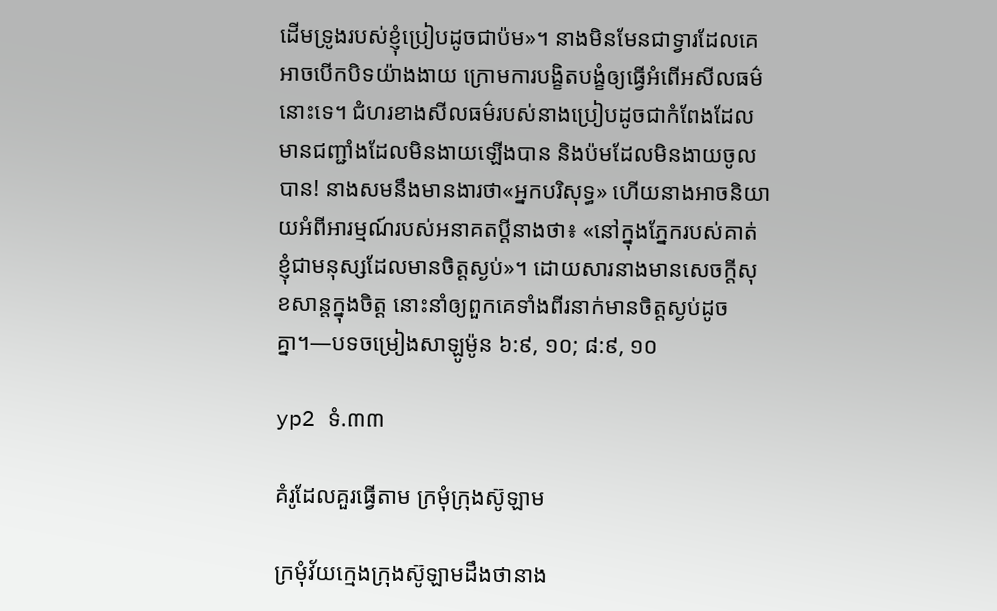ដើមទ្រូងរបស់ខ្ញុំប្រៀបដូចជាប៉ម»។ នាងមិនមែនជាទ្វារដែលគេអាចបើកបិទយ៉ាងងាយ ក្រោមការបង្ខិតបង្ខំឲ្យធ្វើអំពើអសីលធម៌នោះទេ។ ជំហរខាងសីលធម៌របស់នាងប្រៀបដូចជាកំពែងដែលមានជញ្ជាំងដែលមិនងាយឡើងបាន និងប៉មដែលមិនងាយចូលបាន! នាងសមនឹងមានងារថា«អ្នកបរិសុទ្ធ» ហើយនាងអាចនិយាយអំពីអារម្មណ៍របស់អនាគតប្ដីនាងថា៖ «នៅក្នុងភ្នែករបស់គាត់ ខ្ញុំជាមនុស្សដែលមានចិត្តស្ងប់»។ ដោយសារនាងមានសេចក្ដីសុខសាន្តក្នុងចិត្ត នោះនាំឲ្យពួកគេទាំងពីរនាក់មានចិត្តស្ងប់ដូចគ្នា។—បទចម្រៀងសាឡូម៉ូន ៦:៩, ១០; ៨:៩, ១០

yp2 ទំ.៣៣

គំរូដែលគួរធ្វើតាម ក្រមុំក្រុងស៊ូឡាម

ក្រមុំវ័យក្មេងក្រុងស៊ូឡាមដឹងថានាង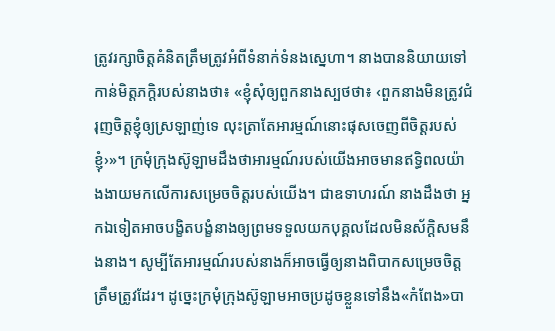ត្រូវរក្សាចិត្តគំនិតត្រឹមត្រូវអំពីទំនាក់ទំនងស្នេហា។ នាងបាននិយាយទៅកាន់មិត្តភក្ដិរបស់នាងថា៖ «ខ្ញុំសុំឲ្យពួកនាងស្បថថា៖ ‹ពួកនាងមិនត្រូវជំរុញចិត្តខ្ញុំឲ្យស្រឡាញ់ទេ លុះត្រាតែអារម្មណ៍នោះផុសចេញពីចិត្តរបស់ខ្ញុំ›»។ ក្រមុំក្រុងស៊ូឡាមដឹងថាអារម្មណ៍របស់យើងអាចមានឥទ្ធិពលយ៉ាងងាយមកលើការសម្រេចចិត្តរបស់យើង។ ជាឧទាហរណ៍ នាងដឹងថា អ្នកឯទៀតអាចបង្ខិតបង្ខំនាងឲ្យព្រមទទួលយកបុគ្គលដែលមិនស័ក្ដិសមនឹងនាង។ សូម្បីតែអារម្មណ៍របស់នាងក៏អាចធ្វើឲ្យនាងពិបាកសម្រេចចិត្តត្រឹមត្រូវដែរ។ ដូច្នេះក្រមុំក្រុងស៊ូឡាមអាចប្រដូចខ្លួនទៅនឹង«កំពែង»បា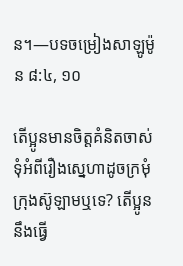ន។—បទចម្រៀងសាឡូម៉ូន ៨:៤, ១០

តើប្អូនមានចិត្តគំនិតចាស់ទុំអំពីរឿងស្នេហាដូចក្រមុំក្រុងស៊ូឡាមឬទេ? តើប្អូននឹងធ្វើ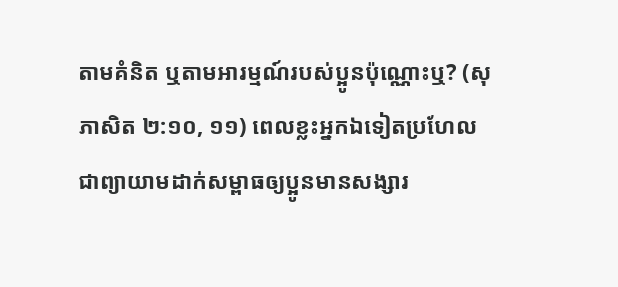តាមគំនិត ឬតាមអារម្មណ៍របស់ប្អូនប៉ុណ្ណោះឬ? (សុភាសិត ២:១០, ១១) ពេលខ្លះអ្នកឯទៀតប្រហែលជាព្យាយាមដាក់សម្ពាធឲ្យប្អូនមានសង្សារ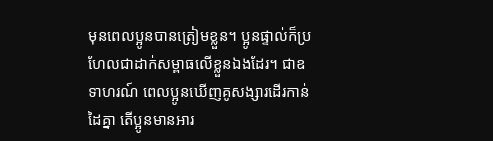មុនពេលប្អូនបានត្រៀមខ្លួន។ ប្អូនផ្ទាល់ក៏ប្រហែលជាដាក់សម្ពាធលើខ្លួនឯងដែរ។ ជាឧទាហរណ៍ ពេលប្អូនឃើញគូសង្សារដើរកាន់ដៃគ្នា តើប្អូនមានអារ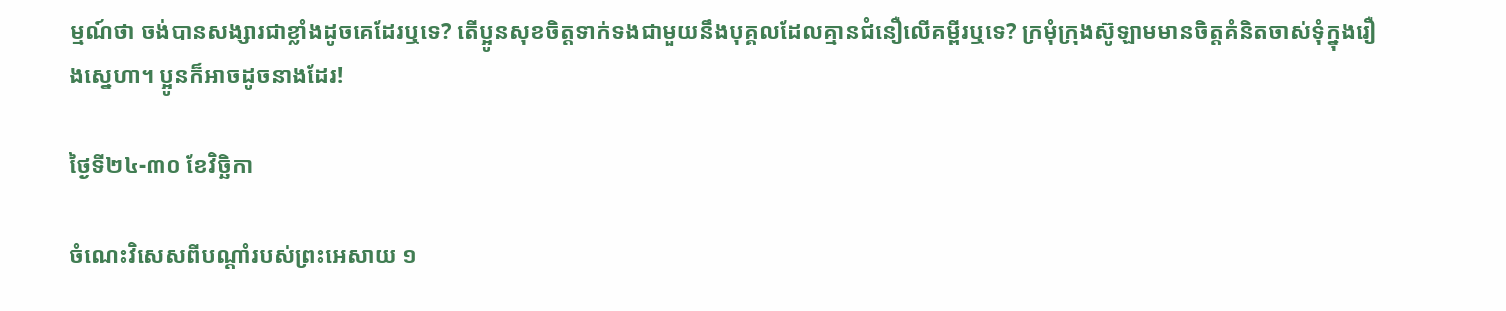ម្មណ៍ថា ចង់បានសង្សារជាខ្លាំងដូចគេដែរឬទេ? តើប្អូនសុខចិត្តទាក់ទងជាមួយនឹងបុគ្គលដែលគ្មានជំនឿលើគម្ពីរឬទេ? ក្រមុំក្រុងស៊ូឡាមមានចិត្តគំនិតចាស់ទុំក្នុងរឿងស្នេហា។ ប្អូនក៏អាចដូចនាងដែរ!

ថ្ងៃទី២៤-៣០ ខែវិច្ឆិកា

ចំណេះវិសេសពីបណ្ដាំរបស់ព្រះអេសាយ ១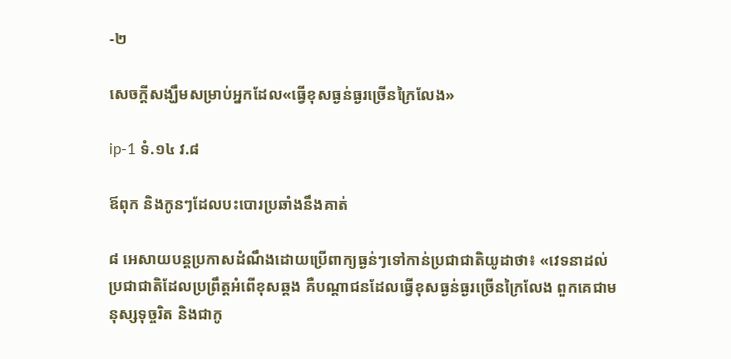-២

សេចក្ដីសង្ឃឹមសម្រាប់អ្នកដែល«ធ្វើខុសធ្ងន់ធ្ងរច្រើនក្រៃលែង»

ip-1 ទំ.១៤ វ.៨

ឪពុក និងកូនៗដែលបះបោរប្រឆាំងនឹងគាត់

៨ អេសាយបន្តប្រកាសដំណឹងដោយប្រើពាក្យធ្ងន់ៗទៅកាន់ប្រជាជាតិយូដាថា៖ «វេទនាដល់ប្រជាជាតិដែលប្រព្រឹត្តអំពើខុសឆ្គង គឺបណ្ដាជនដែលធ្វើខុសធ្ងន់ធ្ងរច្រើនក្រៃលែង ពួកគេជាមនុស្សទុច្ចរិត និងជាកូ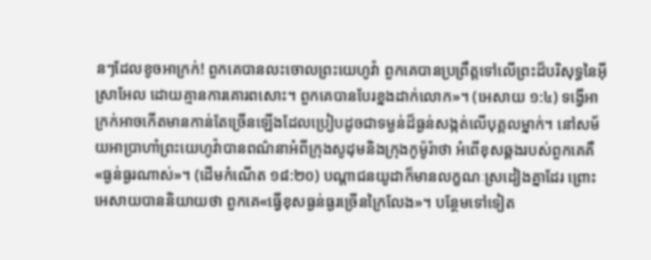នៗដែលខូចអាក្រក់! ពួកគេបានលះចោលព្រះយេហូវ៉ា ពួកគេបានប្រព្រឹត្តទៅលើព្រះដ៏បរិសុទ្ធនៃអ៊ីស្រាអែល ដោយគ្មានការគោរពសោះ។ ពួកគេបានបែរខ្នងដាក់លោក»។ (អេសាយ ១:៤) ទង្វើអាក្រក់អាចកើតមានកាន់តែច្រើនឡើងដែលប្រៀបដូចជាទម្ងន់ដ៏ធ្ងន់សង្កត់លើបុគ្គលម្នាក់។ នៅសម័យអាប្រាហាំព្រះយេហូវ៉ាបានពណ៌នាអំពីក្រុងសូដុមនិងក្រុងកូម៉ូរ៉ាថា អំពើខុសឆ្គងរបស់ពួកគេគឺ«ធ្ងន់ធ្ងរណាស់»។ (ដើមកំណើត ១៨:២០) បណ្ដាជនយូដាក៏មានលក្ខណៈស្រដៀងគ្នាដែរ ព្រោះអេសាយបាននិយាយថា ពួកគេ«ធ្វើខុសធ្ងន់ធ្ងរច្រើនក្រៃលែង»។ បន្ថែមទៅទៀត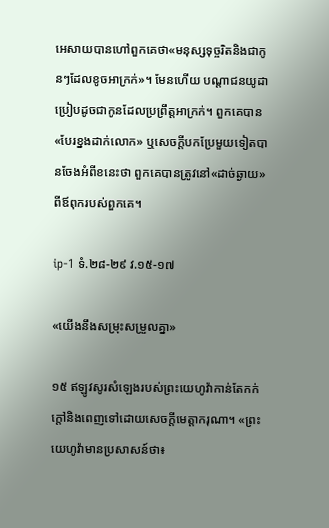អេសាយបានហៅពួកគេថា«មនុស្សទុច្ចរិតនិងជាកូនៗដែលខូចអាក្រក់»។ មែនហើយ បណ្ដាជនយូដាប្រៀបដូចជាកូនដែលប្រព្រឹត្តអាក្រក់។ ពួកគេបាន«បែរខ្នងដាក់លោក» ឬសេចក្ដីបកប្រែមួយទៀតបានចែងអំពីខនេះថា ពួកគេបានត្រូវនៅ«ដាច់ឆ្ងាយ»ពីឪពុករបស់ពួកគេ។

ip-1 ទំ.២៨-២៩ វ.១៥-១៧

«យើងនឹងសម្រុះសម្រួលគ្នា»

១៥ ឥឡូវសូរសំឡេងរបស់ព្រះយេហូវ៉ាកាន់តែកក់ក្ដៅនិងពេញទៅដោយសេចក្ដីមេត្តាករុណា។ «ព្រះយេហូវ៉ាមានប្រសាសន៍ថា៖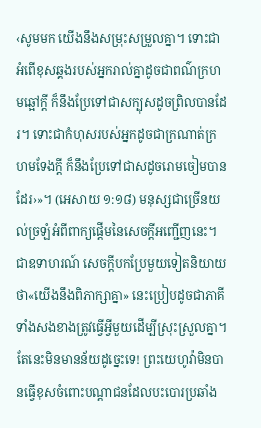‹សូមមក យើងនឹងសម្រុះសម្រួលគ្នា។ ទោះជាអំពើខុសឆ្គងរបស់អ្នករាល់គ្នាដូចជាពណ៌ក្រហមឆ្អៅក្ដី ក៏នឹងប្រែទៅជាសក្បុសដូចព្រិលបានដែរ។ ទោះជាកំហុសរបស់អ្នកដូចជាក្រណាត់ក្រហមទែងក្ដី ក៏នឹងប្រែទៅជាសដូចរោមចៀមបានដែរ›»។ (អេសាយ ១:១៨) មនុស្សជាច្រើនយល់ច្រឡំអំពីពាក្យផ្ដើមនៃសេចក្ដីអញ្ជើញនេះ។ ជាឧទាហរណ៍ សេចក្ដីបកប្រែមួយទៀតនិយាយថា«យើងនឹងពិភាក្សាគ្នា» នេះប្រៀបដូចជាភាគីទាំងសងខាងត្រូវធ្វើអ្វីមួយដើម្បីស្រុះស្រួលគ្នា។ តែនេះមិនមានន័យដូច្នេះទេ! ព្រះយេហូវ៉ាមិនបានធ្វើខុសចំពោះបណ្ដាជនដែលបះបោរប្រឆាំង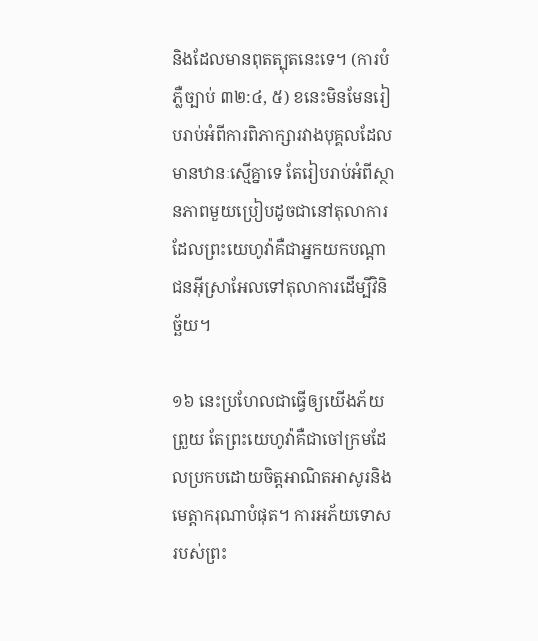និងដែលមានពុតត្បុតនេះទេ។ (ការបំភ្លឺច្បាប់ ៣២:៤, ៥) ខនេះមិនមែនរៀបរាប់អំពីការពិភាក្សារវាងបុគ្គលដែលមានឋានៈស្មើគ្នាទេ តែរៀបរាប់អំពីស្ថានភាពមួយប្រៀបដូចជានៅតុលាការ ដែលព្រះយេហូវ៉ាគឺជាអ្នកយកបណ្ដាជនអ៊ីស្រាអែលទៅតុលាការដើម្បីវិនិច្ឆ័យ។

១៦ នេះប្រហែលជាធ្វើឲ្យយើងភ័យព្រួយ តែព្រះយេហូវ៉ាគឺជាចៅក្រមដែលប្រកបដោយចិត្តអាណិតអាសូរនិងមេត្តាករុណាបំផុត។ ការអភ័យទោសរបស់ព្រះ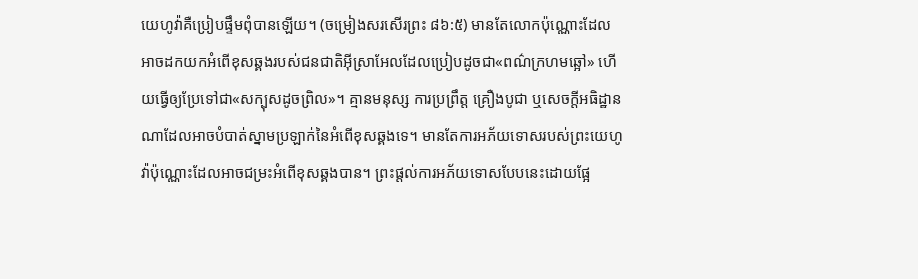យេហូវ៉ាគឺប្រៀបផ្ទឹមពុំបានឡើយ។ (ចម្រៀងសរសើរព្រះ ៨៦:៥) មានតែលោកប៉ុណ្ណោះដែលអាចដកយកអំពើខុសឆ្គងរបស់ជនជាតិអ៊ីស្រាអែលដែលប្រៀបដូចជា«ពណ៌ក្រហមឆ្អៅ» ហើយធ្វើឲ្យប្រែទៅជា«សក្បុសដូចព្រិល»។ គ្មានមនុស្ស ការប្រព្រឹត្ត គ្រឿងបូជា ឬសេចក្ដីអធិដ្ឋានណាដែលអាចបំបាត់ស្នាមប្រឡាក់នៃអំពើខុសឆ្គងទេ។ មានតែការអភ័យទោសរបស់ព្រះយេហូវ៉ាប៉ុណ្ណោះដែលអាចជម្រះអំពើខុសឆ្គងបាន។ ព្រះផ្ដល់ការអភ័យទោសបែបនេះដោយផ្អែ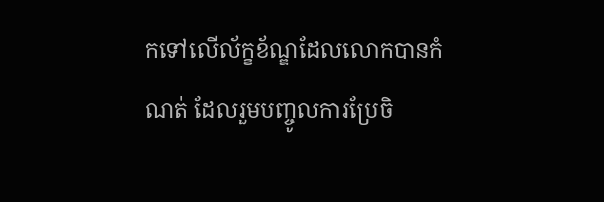កទៅលើល័ក្ខខ័ណ្ឌដែលលោកបានកំណត់ ដែលរួមបញ្ចូលការប្រែចិ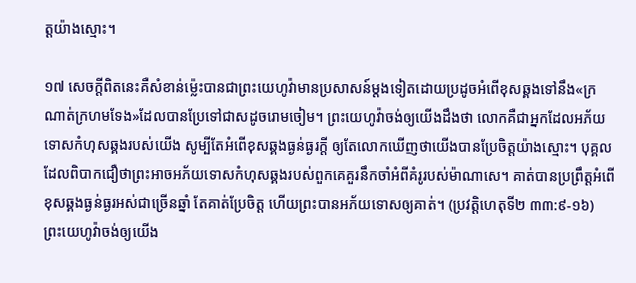ត្តយ៉ាងស្មោះ។

១៧ សេចក្ដីពិតនេះគឺសំខាន់ម្ល៉េះបានជាព្រះយេហូវ៉ាមានប្រសាសន៍ម្ដងទៀតដោយប្រដូចអំពើខុសឆ្គងទៅនឹង«ក្រណាត់ក្រហមទែង»ដែលបានប្រែទៅជាសដូចរោមចៀម។ ព្រះយេហូវ៉ាចង់ឲ្យយើងដឹងថា លោកគឺជាអ្នកដែលអភ័យទោសកំហុសឆ្គងរបស់យើង សូម្បីតែអំពើខុសឆ្គងធ្ងន់ធ្ងរក្ដី ឲ្យតែលោកឃើញថាយើងបានប្រែចិត្តយ៉ាងស្មោះ។ បុគ្គលដែលពិបាកជឿថាព្រះអាចអភ័យទោសកំហុសឆ្គងរបស់ពួកគេគួរនឹកចាំអំពីគំរូរបស់ម៉ាណាសេ។ គាត់បានប្រព្រឹត្តអំពើខុសឆ្គងធ្ងន់ធ្ងរអស់ជាច្រើនឆ្នាំ តែគាត់ប្រែចិត្ត ហើយព្រះបានអភ័យទោសឲ្យគាត់។ (ប្រវត្តិហេតុទី២ ៣៣:៩-១៦) ព្រះយេហូវ៉ាចង់ឲ្យយើង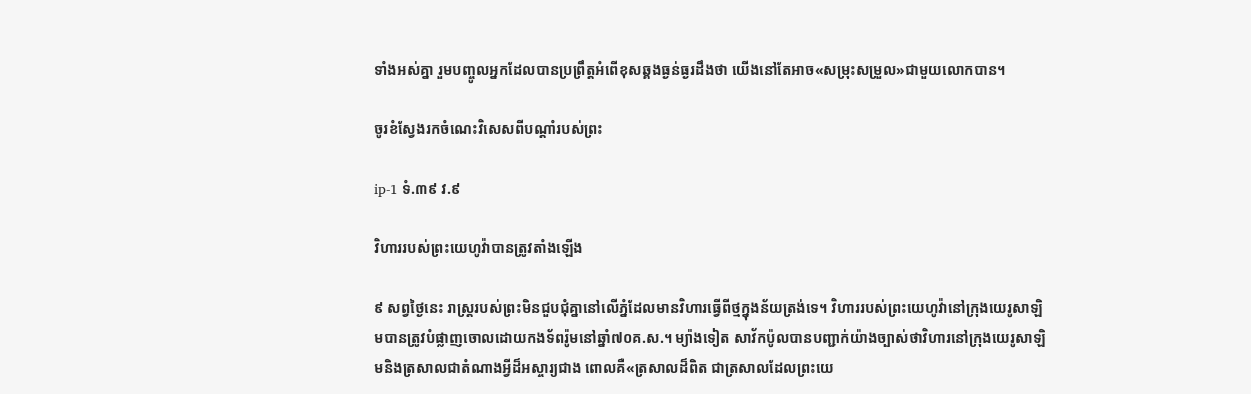ទាំងអស់គ្នា រួមបញ្ចូលអ្នកដែលបានប្រព្រឹត្តអំពើខុសឆ្គងធ្ងន់ធ្ងរដឹងថា យើងនៅតែអាច«សម្រុះសម្រួល»ជាមួយលោកបាន។

ចូរខំស្វែងរកចំណេះវិសេសពីបណ្ដាំរបស់ព្រះ

ip-1 ទំ.៣៩ វ.៩

វិហាររបស់ព្រះយេហូវ៉ាបានត្រូវតាំងឡើង

៩ សព្វថ្ងៃនេះ រាស្ត្ររបស់ព្រះមិនជួបជុំគ្នានៅលើភ្នំដែលមានវិហារធ្វើពីថ្មក្នុងន័យត្រង់ទេ។ វិហាររបស់ព្រះយេហូវ៉ានៅក្រុងយេរូសាឡិមបានត្រូវបំផ្លាញចោលដោយកងទ័ពរ៉ូមនៅឆ្នាំ៧០គ.ស.។ ម្យ៉ាងទៀត សាវ័កប៉ូលបានបញ្ជាក់យ៉ាងច្បាស់ថាវិហារនៅក្រុងយេរូសាឡិមនិងត្រសាលជាតំណាងអ្វីដ៏អស្ចារ្យជាង ពោលគឺ«ត្រសាលដ៏ពិត ជាត្រសាលដែលព្រះយេ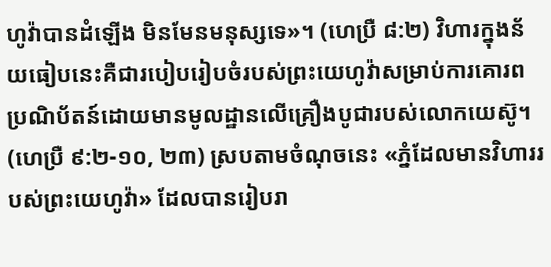ហូវ៉ាបានដំឡើង មិនមែនមនុស្សទេ»។ (ហេប្រឺ ៨:២) វិហារក្នុងន័យធៀបនេះគឺជារបៀបរៀបចំរបស់ព្រះយេហូវ៉ាសម្រាប់ការគោរពប្រណិប័តន៍ដោយមានមូលដ្ឋានលើគ្រឿងបូជារបស់លោកយេស៊ូ។ (ហេប្រឺ ៩:២-១០, ២៣) ស្របតាមចំណុចនេះ «ភ្នំដែលមានវិហាររបស់ព្រះយេហូវ៉ា» ដែលបានរៀបរា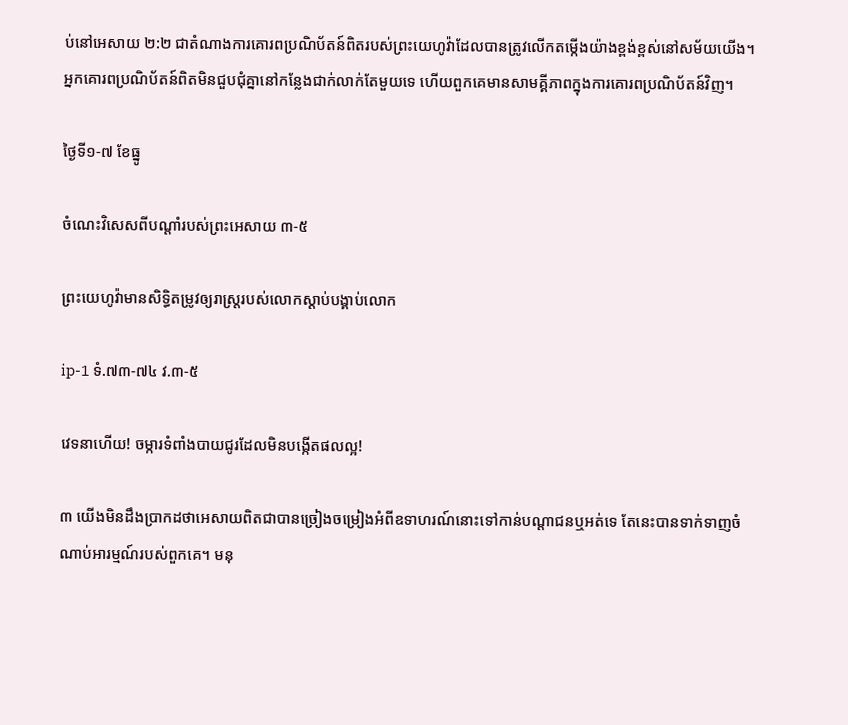ប់នៅអេសាយ ២:២ ជាតំណាងការគោរពប្រណិប័តន៍ពិតរបស់ព្រះយេហូវ៉ាដែលបានត្រូវលើកតម្កើងយ៉ាងខ្ពង់ខ្ពស់នៅសម័យយើង។ អ្នកគោរពប្រណិប័តន៍ពិតមិនជួបជុំគ្នានៅកន្លែងជាក់លាក់តែមួយទេ ហើយពួកគេមានសាមគ្គីភាពក្នុងការគោរពប្រណិប័តន៍វិញ។

ថ្ងៃទី១-៧ ខែធ្នូ

ចំណេះវិសេសពីបណ្ដាំរបស់ព្រះអេសាយ ៣-៥

ព្រះយេហូវ៉ាមានសិទ្ធិតម្រូវឲ្យរាស្ត្ររបស់លោកស្ដាប់បង្គាប់លោក

ip-1 ទំ.៧៣-៧៤ វ.៣-៥

វេទនាហើយ! ចម្ការទំពាំងបាយជូរដែលមិនបង្កើតផលល្អ!

៣ យើងមិនដឹងប្រាកដថាអេសាយពិតជាបានច្រៀងចម្រៀងអំពីឧទាហរណ៍នោះទៅកាន់បណ្ដាជនឬអត់ទេ តែនេះបានទាក់ទាញចំណាប់អារម្មណ៍របស់ពួកគេ។ មនុ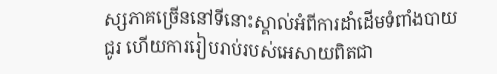ស្សភាគច្រើននៅទីនោះស្គាល់អំពីការដាំដើមទំពាំងបាយជូរ ហើយការរៀបរាប់របស់អេសាយពិតជា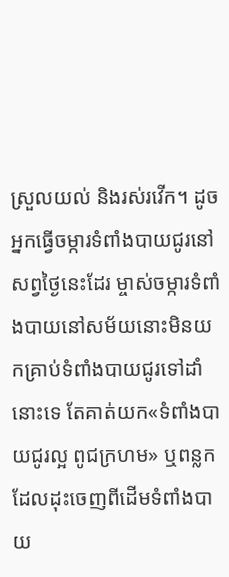ស្រួលយល់ និងរស់រវើក។ ដូចអ្នកធ្វើចម្ការទំពាំងបាយជូរនៅសព្វថ្ងៃនេះដែរ ម្ចាស់ចម្ការទំពាំងបាយនៅសម័យនោះមិនយកគ្រាប់ទំពាំងបាយជូរទៅដាំនោះទេ តែគាត់យក«ទំពាំងបាយជូរល្អ ពូជក្រហម» ឬពន្លកដែលដុះចេញពីដើមទំពាំងបាយ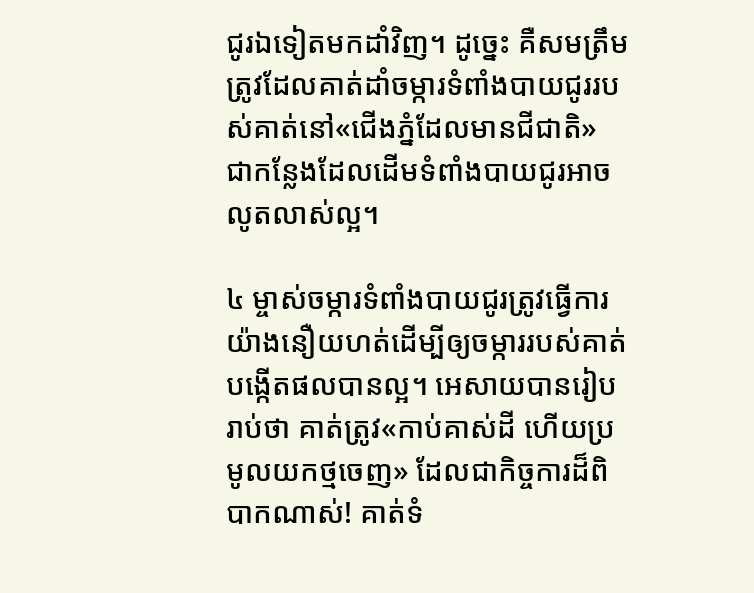ជូរឯទៀតមកដាំវិញ។ ដូច្នេះ គឺសមត្រឹមត្រូវដែលគាត់ដាំចម្ការទំពាំងបាយជូររបស់គាត់នៅ«ជើងភ្នំដែលមានជីជាតិ» ជាកន្លែងដែលដើមទំពាំងបាយជូរអាចលូតលាស់ល្អ។

៤ ម្ចាស់ចម្ការទំពាំងបាយជូរត្រូវធ្វើការយ៉ាងនឿយហត់ដើម្បីឲ្យចម្ការរបស់គាត់បង្កើតផលបានល្អ។ អេសាយបានរៀបរាប់ថា គាត់ត្រូវ«កាប់គាស់ដី ហើយប្រមូលយកថ្មចេញ» ដែលជាកិច្ចការដ៏ពិបាកណាស់! គាត់ទំ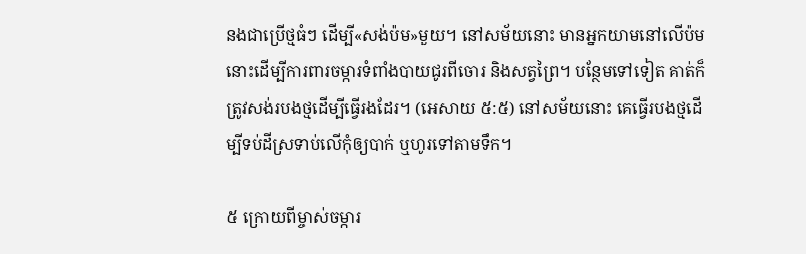នងជាប្រើថ្មធំៗ ដើម្បី«សង់ប៉ម»មួយ។ នៅសម័យនោះ មានអ្នកយាមនៅលើប៉មនោះដើម្បីការពារចម្ការទំពាំងបាយជូរពីចោរ និងសត្វព្រៃ។ បន្ថែមទៅទៀត គាត់ក៏ត្រូវសង់របងថ្មដើម្បីធ្វើរងដែរ។ (អេសាយ ៥:៥) នៅសម័យនោះ គេធ្វើរបងថ្មដើម្បីទប់ដីស្រទាប់លើកុំឲ្យបាក់ ឬហូរទៅតាមទឹក។

៥ ក្រោយពីម្ចាស់ចម្ការ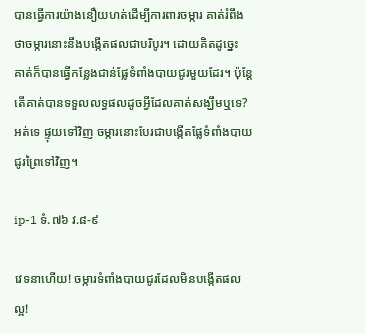បានធ្វើការយ៉ាងនឿយហត់ដើម្បីការពារចម្ការ គាត់រំពឹងថាចម្ការនោះនឹងបង្កើតផលជាបរិបូរ។ ដោយគិតដូច្នេះ គាត់ក៏បានធ្វើកន្លែងជាន់ផ្លែទំពាំងបាយជូរមួយដែរ។ ប៉ុន្តែ តើគាត់បានទទួលលទ្ធផលដូចអ្វីដែលគាត់សង្ឃឹមឬទេ? អត់ទេ ផ្ទុយទៅវិញ ចម្ការនោះបែរជាបង្កើតផ្លែទំពាំងបាយជូរព្រៃទៅវិញ។

ip-1 ទំ.៧៦ វ.៨-៩

វេទនាហើយ! ចម្ការទំពាំងបាយជូរដែលមិនបង្កើតផលល្អ!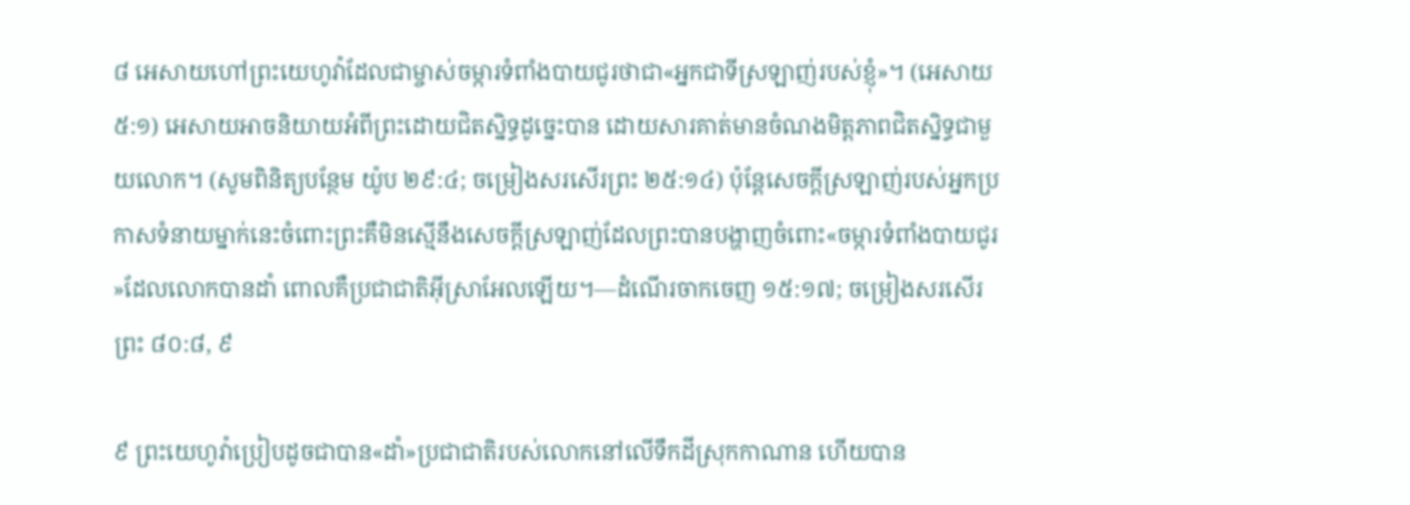៨ អេសាយហៅព្រះយេហូវ៉ាដែលជាម្ចាស់ចម្ការទំពាំងបាយជូរថាជា«អ្នកជាទីស្រឡាញ់របស់ខ្ញុំ»។ (អេសាយ ៥:១) អេសាយអាចនិយាយអំពីព្រះដោយជិតស្និទ្ធដូច្នេះបាន ដោយសារគាត់មានចំណងមិត្តភាពជិតស្និទ្ធជាមួយលោក។ (សូមពិនិត្យបន្ថែម យ៉ូប ២៩:៤; ចម្រៀងសរសើរព្រះ ២៥:១៤) ប៉ុន្តែសេចក្ដីស្រឡាញ់របស់អ្នកប្រកាសទំនាយម្នាក់នេះចំពោះព្រះគឺមិនស្មើនឹងសេចក្ដីស្រឡាញ់ដែលព្រះបានបង្ហាញចំពោះ«ចម្ការទំពាំងបាយជូរ»ដែលលោកបានដាំ ពោលគឺប្រជាជាតិអ៊ីស្រាអែលឡើយ។—ដំណើរចាកចេញ ១៥:១៧; ចម្រៀងសរសើរព្រះ ៨០:៨, ៩

៩ ព្រះយេហូវ៉ាប្រៀបដូចជាបាន«ដាំ»ប្រជាជាតិរបស់លោកនៅលើទឹកដីស្រុកកាណាន ហើយបាន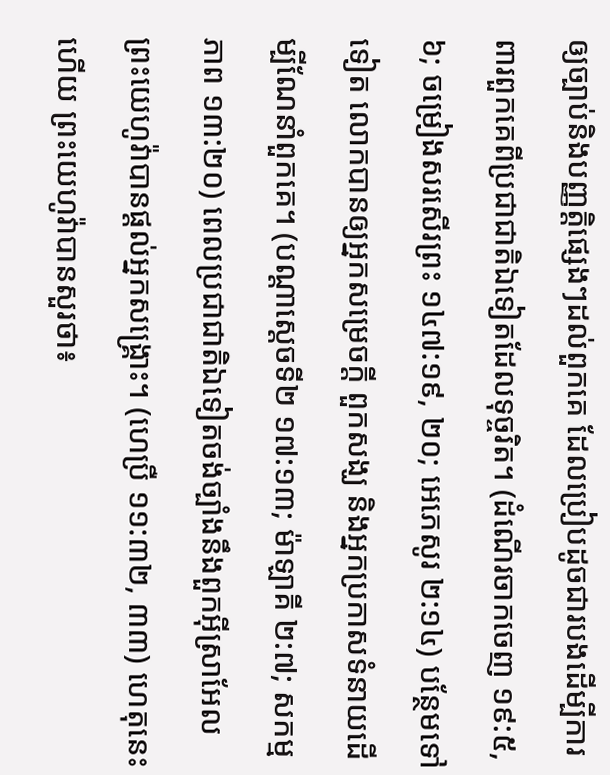ឲ្យច្បាប់និងបញ្ញត្តិផ្សេងៗដល់ពួកគេ ដែលប្រៀបដូចជារបងដើម្បីការពារពួកគេពីប្រជាជាតិឯទៀតដែលទុច្ចរិត។ (ដំណើរចាកចេញ ១៩:៥, ៦; ចម្រៀងសរសើរព្រះ ១៤៧:១៩, ២០; អេភេសូរ ២:១៤) បន្ថែមទៅទៀត លោកបានឲ្យអ្នកសម្រេចក្ដី ពួកសង្ឃ និងអ្នកប្រកាសទំនាយដើម្បីណែនាំពួកគេ។ (បណ្ដាស្ដេចទី២ ១៧:១៣; ម៉ាឡាគី ២:៧; សកម្មភាព ១៣:២០) ពេលប្រជាជាតិឯទៀតចង់ច្បាំងនឹងពួកអ៊ីស្រាអែល ព្រះយេហូវ៉ាបានផ្ដល់អ្នកសង្គ្រោះ។ (ហេប្រឺ ១១:៣២, ៣៣) ហេតុនេះហើយ ព្រះយេហូវ៉ាបានសួរថា៖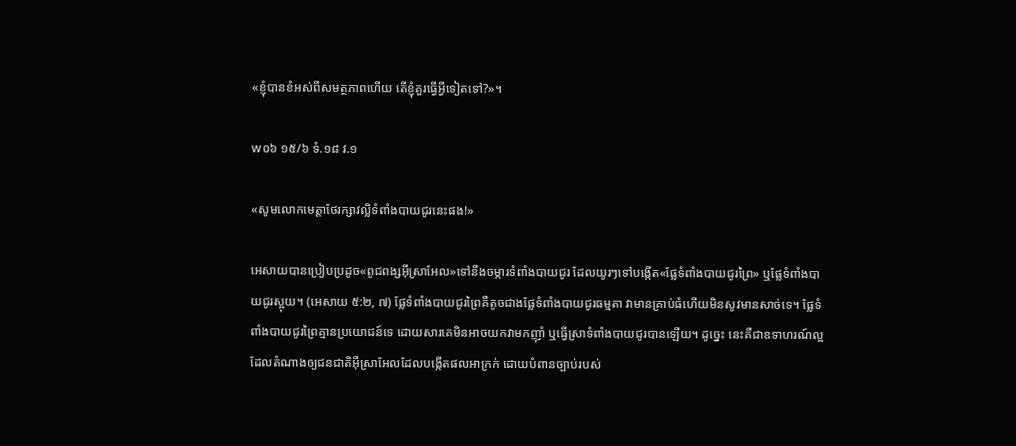«ខ្ញុំបានខំអស់ពីសមត្ថភាពហើយ តើខ្ញុំគួរធ្វើអ្វីទៀតទៅ?»។

w០៦ ១៥/៦ ទំ.១៨ វ.១

«សូមលោកមេត្តាថែរក្សាវល្លិទំពាំងបាយជូរនេះផង!»

អេសាយបានប្រៀបប្រដូច«ពូជពង្សអ៊ីស្រាអែល»ទៅនឹងចម្ការទំពាំងបាយជូរ ដែលយូរៗទៅបង្កើត«ផ្លែទំពាំងបាយជូរព្រៃ» ឬផ្លែទំពាំងបាយជូរស្អុយ។ (អេសាយ ៥:២, ៧) ផ្លែទំពាំងបាយជូរព្រៃគឺតូចជាងផ្លែទំពាំងបាយជូរធម្មតា វាមានគ្រាប់ធំហើយមិនសូវមានសាច់ទេ។ ផ្លែទំពាំងបាយជូរព្រៃគ្មានប្រយោជន៍ទេ ដោយសារគេមិនអាចយកវាមកញ៉ាំ ឬធ្វើស្រាទំពាំងបាយជូរបានឡើយ។ ដូច្នេះ នេះគឺជាឧទាហរណ៍ល្អដែលតំណាងឲ្យជនជាតិអ៊ីស្រាអែលដែលបង្កើតផលអាក្រក់ ដោយបំពានច្បាប់របស់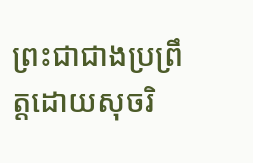ព្រះជាជាងប្រព្រឹត្តដោយសុចរិ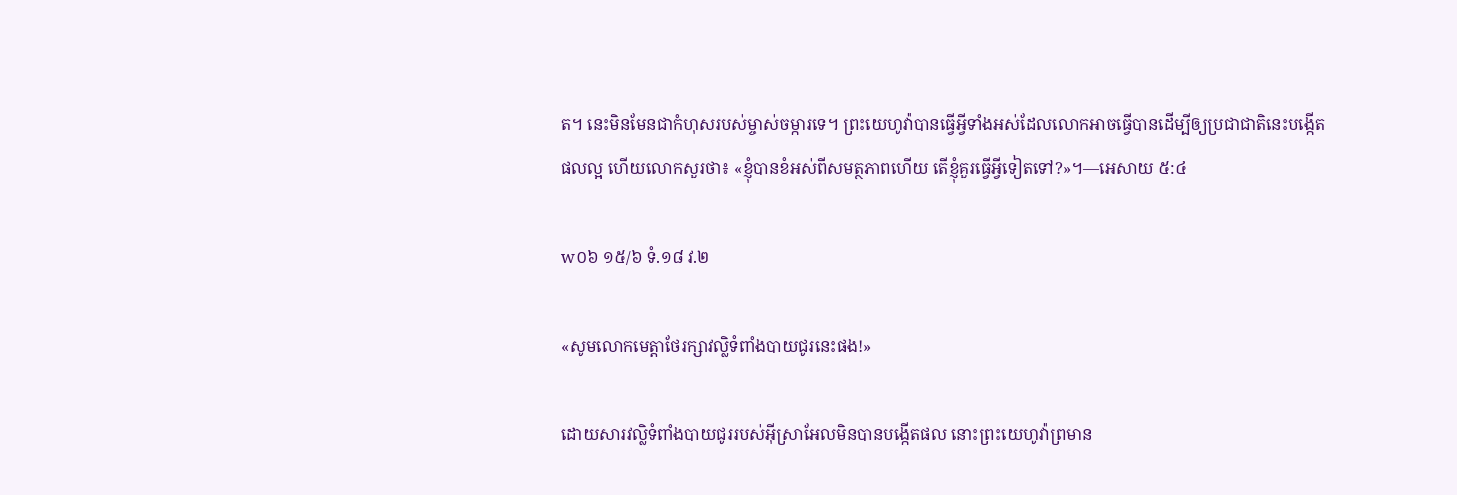ត។ នេះមិនមែនជាកំហុសរបស់ម្ចាស់ចម្ការទេ។ ព្រះយេហូវ៉ាបានធ្វើអ្វីទាំងអស់ដែលលោកអាចធ្វើបានដើម្បីឲ្យប្រជាជាតិនេះបង្កើតផលល្អ ហើយលោកសួរថា៖ «ខ្ញុំបានខំអស់ពីសមត្ថភាពហើយ តើខ្ញុំគួរធ្វើអ្វីទៀតទៅ?»។—អេសាយ ៥:៤

w០៦ ១៥/៦ ទំ.១៨ វ.២

«សូមលោកមេត្តាថែរក្សាវល្លិទំពាំងបាយជូរនេះផង!»

ដោយសារវល្លិទំពាំងបាយជូររបស់អ៊ីស្រាអែលមិនបានបង្កើតផល នោះព្រះយេហូវ៉ាព្រមាន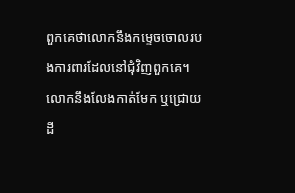ពួកគេថាលោកនឹងកម្ទេចចោលរបងការពារដែលនៅជុំវិញពួកគេ។ លោកនឹងលែងកាត់មែក ឬជ្រោយដី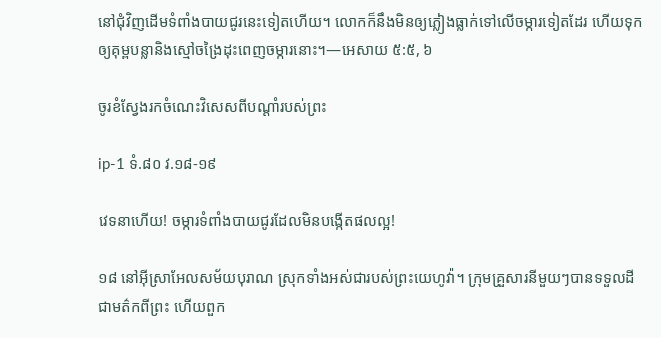នៅជុំវិញដើមទំពាំងបាយជូរនេះទៀតហើយ។ លោកក៏នឹងមិនឲ្យភ្លៀងធ្លាក់ទៅលើចម្ការទៀតដែរ ហើយទុកឲ្យគុម្ពបន្លានិងស្មៅចង្រៃដុះពេញចម្ការនោះ។—អេសាយ ៥:៥, ៦

ចូរខំស្វែងរកចំណេះវិសេសពីបណ្ដាំរបស់ព្រះ

ip-1 ទំ.៨០ វ.១៨-១៩

វេទនាហើយ! ចម្ការទំពាំងបាយជូរដែលមិនបង្កើតផលល្អ!

១៨ នៅអ៊ីស្រាអែលសម័យបុរាណ ស្រុកទាំងអស់ជារបស់ព្រះយេហូវ៉ា។ ក្រុមគ្រួសារនីមួយៗបានទទួលដីជាមត៌កពីព្រះ ហើយពួក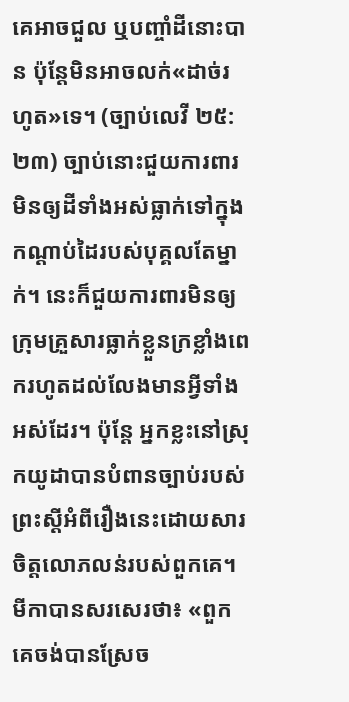គេអាចជួល ឬបញ្ចាំដីនោះបាន ប៉ុន្តែមិនអាចលក់«ដាច់រហូត»ទេ។ (ច្បាប់លេវី ២៥:២៣) ច្បាប់នោះជួយការពារមិនឲ្យដីទាំងអស់ធ្លាក់ទៅក្នុងកណ្ដាប់ដៃរបស់បុគ្គលតែម្នាក់។ នេះក៏ជួយការពារមិនឲ្យក្រុមគ្រួសារធ្លាក់ខ្លួនក្រខ្លាំងពេករហូតដល់លែងមានអ្វីទាំងអស់ដែរ។ ប៉ុន្តែ អ្នកខ្លះនៅស្រុកយូដាបានបំពានច្បាប់របស់ព្រះស្ដីអំពីរឿងនេះដោយសារចិត្តលោភលន់របស់ពួកគេ។ មីកាបានសរសេរថា៖ «ពួកគេចង់បានស្រែច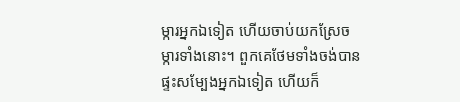ម្ការអ្នកឯទៀត ហើយចាប់យកស្រែចម្ការទាំងនោះ។ ពួកគេថែមទាំងចង់បានផ្ទះសម្បែងអ្នកឯទៀត ហើយក៏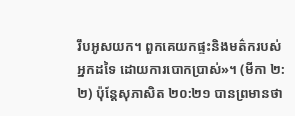រឹបអូសយក។ ពួកគេយកផ្ទះនិងមត៌ករបស់អ្នកដទៃ ដោយការបោកប្រាស់»។ (មីកា ២:២) ប៉ុន្តែសុភាសិត ២០:២១ បានព្រមានថា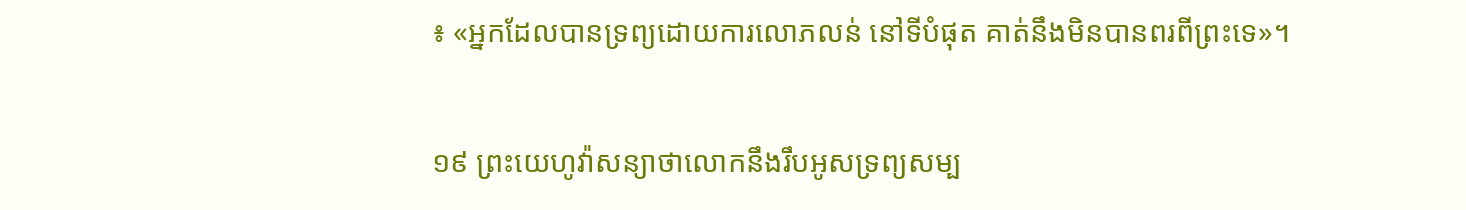៖ «អ្នកដែលបានទ្រព្យដោយការលោភលន់ នៅទីបំផុត គាត់នឹងមិនបានពរពីព្រះទេ»។

១៩ ព្រះយេហូវ៉ាសន្យាថាលោកនឹងរឹបអូសទ្រព្យសម្ប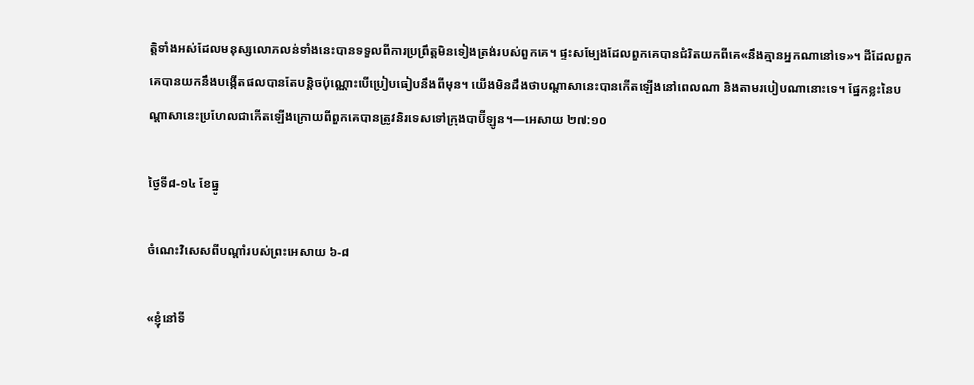ត្តិទាំងអស់ដែលមនុស្សលោភលន់ទាំងនេះបានទទួលពីការប្រព្រឹត្តមិនទៀងត្រង់របស់ពួកគេ។ ផ្ទះសម្បែងដែលពួកគេបានជំរិតយកពីគេ«នឹងគ្មានអ្នកណានៅទេ»។ ដីដែលពួកគេបានយកនឹងបង្កើតផលបានតែបន្តិចប៉ុណ្ណោះបើប្រៀបធៀបនឹងពីមុន។ យើងមិនដឹងថាបណ្ដាសានេះបានកើតឡើងនៅពេលណា និងតាមរបៀបណានោះទេ។ ផ្នែកខ្លះនៃបណ្ដាសានេះប្រហែលជាកើតឡើងក្រោយពីពួកគេបានត្រូវនិរទេសទៅក្រុងបាប៊ីឡូន។—អេសាយ ២៧:១០

ថ្ងៃទី៨-១៤ ខែធ្នូ

ចំណេះវិសេសពីបណ្ដាំរបស់ព្រះអេសាយ ៦-៨

«ខ្ញុំនៅទី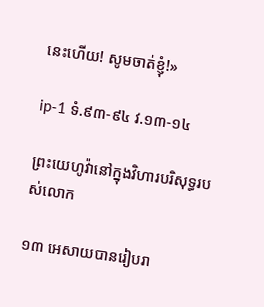នេះហើយ! សូមចាត់ខ្ញុំ!»

ip-1 ទំ.៩៣-៩៤ វ.១៣-១៤

ព្រះយេហូវ៉ានៅក្នុងវិហារបរិសុទ្ធរបស់លោក

១៣ អេសាយបានរៀបរា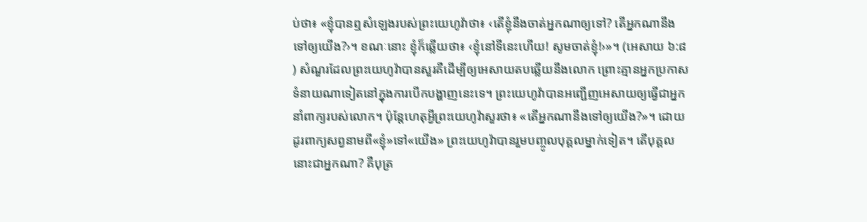ប់ថា៖ «ខ្ញុំបានឮសំឡេងរបស់ព្រះយេហូវ៉ាថា៖ ‹តើខ្ញុំនឹងចាត់អ្នកណាឲ្យទៅ? តើអ្នកណានឹងទៅឲ្យយើង?›។ ខណៈនោះ ខ្ញុំក៏ឆ្លើយថា៖ ‹ខ្ញុំនៅទីនេះហើយ! សូមចាត់ខ្ញុំ!›»។ (អេសាយ ៦:៨) សំណួរដែលព្រះយេហូវ៉ាបានសួរគឺដើម្បីឲ្យអេសាយតបឆ្លើយនឹងលោក ព្រោះគ្មានអ្នកប្រកាសទំនាយណាទៀតនៅក្នុងការបើកបង្ហាញនេះទេ។ ព្រះយេហូវ៉ាបានអញ្ជើញអេសាយឲ្យធ្វើជាអ្នកនាំពាក្យរបស់លោក។ ប៉ុន្តែហេតុអ្វីព្រះយេហូវ៉ាសួរថា៖ «តើអ្នកណានឹងទៅឲ្យយើង?»។ ដោយដូរពាក្យសព្វនាមពី«ខ្ញុំ»ទៅ«យើង» ព្រះយេហូវ៉ាបានរួមបញ្ចូលបុគ្គលម្នាក់ទៀត។ តើបុគ្គលនោះជាអ្នកណា? គឺបុត្រ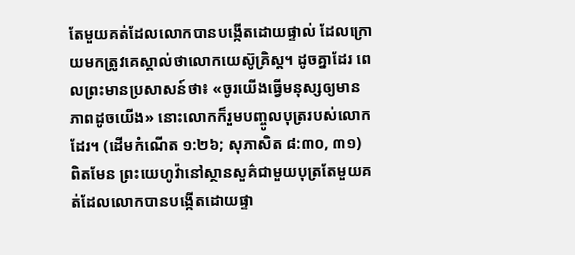តែមួយគត់ដែលលោកបានបង្កើតដោយផ្ទាល់ ដែលក្រោយមកត្រូវគេស្គាល់ថាលោកយេស៊ូគ្រិស្ត។ ដូចគ្នាដែរ ពេលព្រះមានប្រសាសន៍ថា៖ «ចូរយើងធ្វើមនុស្សឲ្យមានភាពដូចយើង» នោះលោកក៏រួមបញ្ចូលបុត្ររបស់លោកដែរ។ (ដើមកំណើត ១:២៦; សុភាសិត ៨:៣០, ៣១) ពិតមែន ព្រះយេហូវ៉ានៅស្ថានសួគ៌ជាមួយបុត្រតែមួយគត់ដែលលោកបានបង្កើតដោយផ្ទា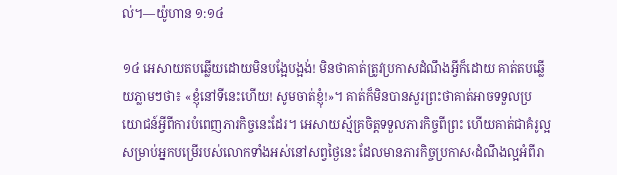ល់។—យ៉ូហាន ១:១៤

១៤ អេសាយតបឆ្លើយដោយមិនបង្អែបង្អង់! មិនថាគាត់ត្រូវប្រកាសដំណឹងអ្វីក៏ដោយ គាត់តបឆ្លើយភ្លាមៗថា៖ «ខ្ញុំនៅទីនេះហើយ! សូមចាត់ខ្ញុំ!»។ គាត់ក៏មិនបានសួរព្រះថាគាត់អាចទទួលប្រយោជន៍អ្វីពីការបំពេញភារកិច្ចនេះដែរ។ អេសាយស្ម័គ្រចិត្តទទួលភារកិច្ចពីព្រះ ហើយគាត់ជាគំរូល្អសម្រាប់អ្នកបម្រើរបស់លោកទាំងអស់នៅសព្វថ្ងៃនេះ ដែលមានភារកិច្ចប្រកាស‹ដំណឹងល្អអំពីរា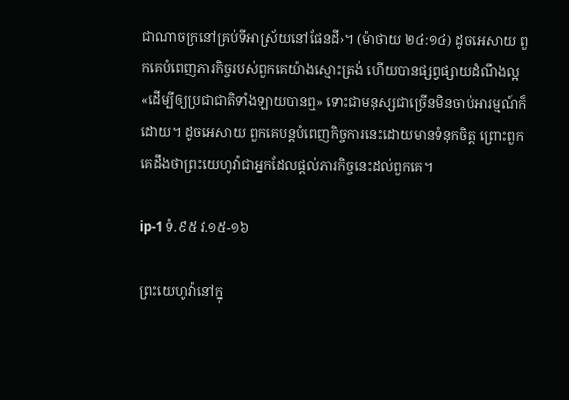ជាណាចក្រនៅគ្រប់ទីអាស្រ័យនៅផែនដី›។ (ម៉ាថាយ ២៤:១៤) ដូចអេសាយ ពួកគេបំពេញភារកិច្ចរបស់ពួកគេយ៉ាងស្មោះត្រង់ ហើយបានផ្សព្វផ្សាយដំណឹងល្អ«ដើម្បីឲ្យប្រជាជាតិទាំងឡាយបានឮ» ទោះជាមនុស្សជាច្រើនមិនចាប់អារម្មណ៍ក៏ដោយ។ ដូចអេសាយ ពួកគេបន្តបំពេញកិច្ចការនេះដោយមានទំនុកចិត្ត ព្រោះពួកគេដឹងថាព្រះយេហូវ៉ាជាអ្នកដែលផ្ដល់ភារកិច្ចនេះដល់ពួកគេ។

ip-1 ទំ.៩៥ វ.១៥-១៦

ព្រះយេហូវ៉ានៅក្នុ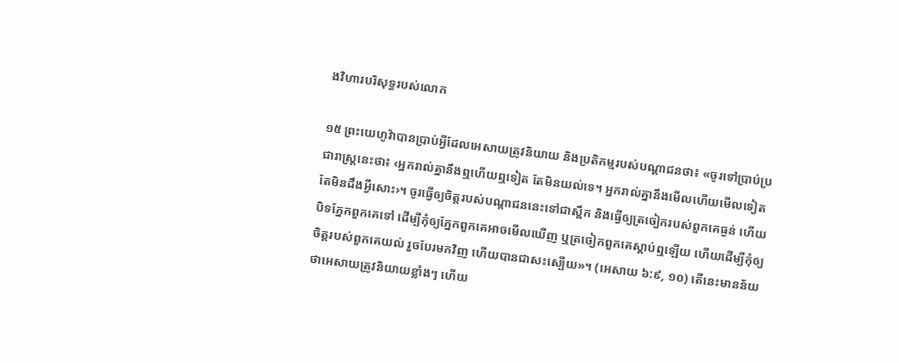ងវិហារបរិសុទ្ធរបស់លោក

១៥ ព្រះយេហូវ៉ាបានប្រាប់អ្វីដែលអេសាយត្រូវនិយាយ និងប្រតិកម្មរបស់បណ្ដាជនថា៖ «ចូរទៅប្រាប់ប្រជារាស្ត្រនេះថា៖ ‹អ្នករាល់គ្នានឹងឮហើយឮទៀត តែមិនយល់ទេ។ អ្នករាល់គ្នានឹងមើលហើយមើលទៀត តែមិនដឹងអ្វីសោះ›។ ចូរធ្វើឲ្យចិត្តរបស់បណ្ដាជននេះទៅជាស្ពឹក និងធ្វើឲ្យត្រចៀករបស់ពួកគេធ្ងន់ ហើយបិទភ្នែកពួកគេទៅ ដើម្បីកុំឲ្យភ្នែកពួកគេអាចមើលឃើញ ឬត្រចៀកពួកគេស្ដាប់ឮឡើយ ហើយដើម្បីកុំឲ្យចិត្តរបស់ពួកគេយល់ រួចបែរមកវិញ ហើយបានជាសះស្បើយ»។ (អេសាយ ៦:៩, ១០) តើនេះមានន័យថាអេសាយត្រូវនិយាយខ្លាំងៗ ហើយ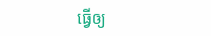ធ្វើឲ្យ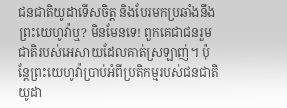ជនជាតិយូដាទើសចិត្ត និងបែរមកប្រឆាំងនឹងព្រះយេហូវ៉ាឬ? មិនមែនទេ! ពួកគេជាជនរួមជាតិរបស់អេសាយដែលគាត់ស្រឡាញ់។ ប៉ុន្តែព្រះយេហូវ៉ាប្រាប់អំពីប្រតិកម្មរបស់ជនជាតិយូដា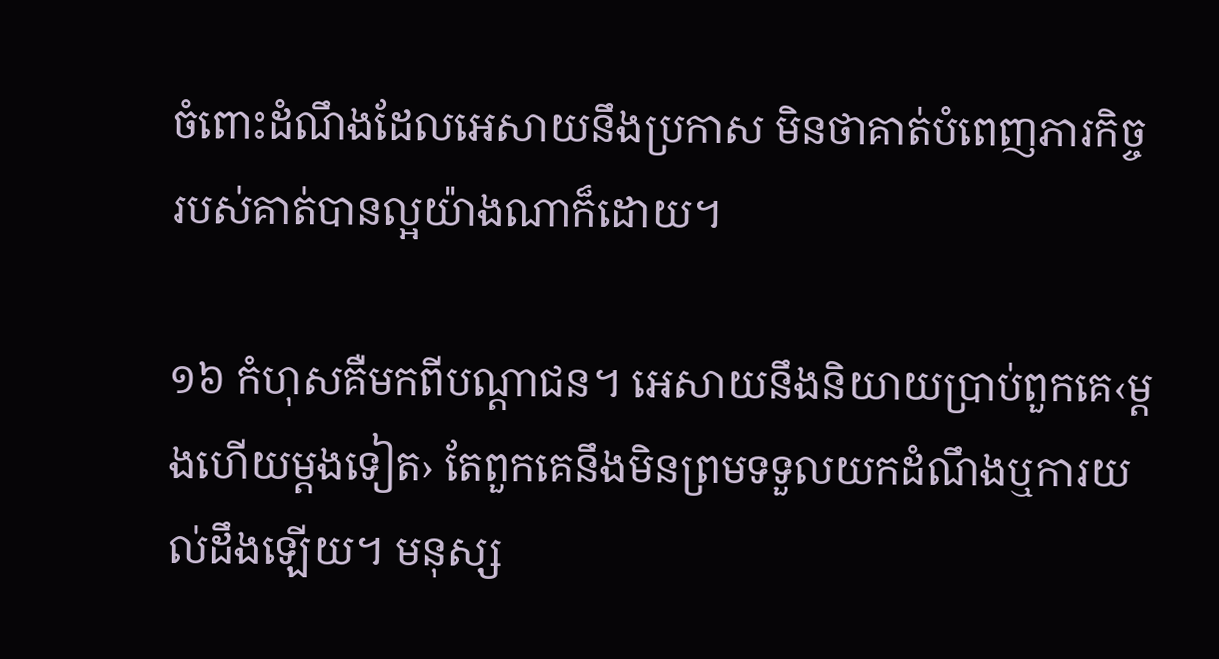ចំពោះដំណឹងដែលអេសាយនឹងប្រកាស មិនថាគាត់បំពេញភារកិច្ចរបស់គាត់បានល្អយ៉ាងណាក៏ដោយ។

១៦ កំហុសគឺមកពីបណ្ដាជន។ អេសាយនឹងនិយាយប្រាប់ពួកគេ‹ម្ដងហើយម្ដងទៀត› តែពួកគេនឹងមិនព្រមទទួលយកដំណឹងឬការយល់ដឹងឡើយ។ មនុស្ស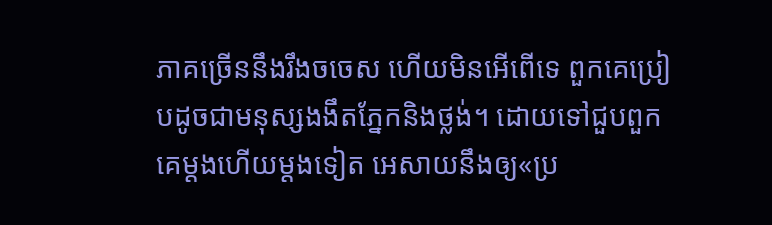ភាគច្រើននឹងរឹងចចេស ហើយមិនអើពើទេ ពួកគេប្រៀបដូចជាមនុស្សងងឹតភ្នែកនិងថ្លង់។ ដោយទៅជួបពួកគេម្ដងហើយម្ដងទៀត អេសាយនឹងឲ្យ«ប្រ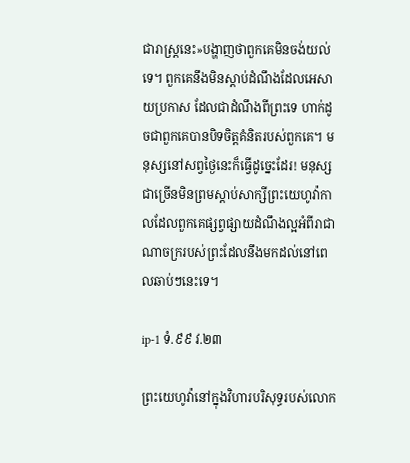ជារាស្ត្រនេះ»បង្ហាញថាពួកគេមិនចង់យល់ទេ។ ពួកគេនឹងមិនស្ដាប់ដំណឹងដែលអេសាយប្រកាស ដែលជាដំណឹងពីព្រះទេ ហាក់ដូចជាពួកគេបានបិទចិត្តគំនិតរបស់ពួកគេ។ មនុស្សនៅសព្វថ្ងៃនេះក៏ធ្វើដូច្នេះដែរ! មនុស្សជាច្រើនមិនព្រមស្ដាប់សាក្សីព្រះយេហូវ៉ាកាលដែលពួកគេផ្សព្វផ្សាយដំណឹងល្អអំពីរាជាណាចក្ររបស់ព្រះដែលនឹងមកដល់នៅពេលឆាប់ៗនេះទេ។

ip-1 ទំ.៩៩ វ.២៣

ព្រះយេហូវ៉ានៅក្នុងវិហារបរិសុទ្ធរបស់លោក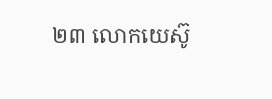២៣ លោកយេស៊ូ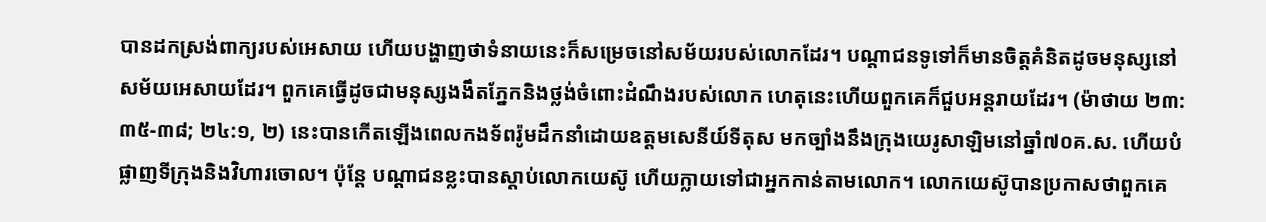បានដកស្រង់ពាក្យរបស់អេសាយ ហើយបង្ហាញថាទំនាយនេះក៏សម្រេចនៅសម័យរបស់លោកដែរ។ បណ្ដាជនទូទៅក៏មានចិត្តគំនិតដូចមនុស្សនៅសម័យអេសាយដែរ។ ពួកគេធ្វើដូចជាមនុស្សងងឹតភ្នែកនិងថ្លង់ចំពោះដំណឹងរបស់លោក ហេតុនេះហើយពួកគេក៏ជួបអន្តរាយដែរ។ (ម៉ាថាយ ២៣:៣៥-៣៨; ២៤:១, ២) នេះបានកើតឡើងពេលកងទ័ពរ៉ូមដឹកនាំដោយឧត្ដមសេនីយ៍ទីតុស មកច្បាំងនឹងក្រុងយេរូសាឡិមនៅឆ្នាំ៧០គ.ស. ហើយបំផ្លាញទីក្រុងនិងវិហារចោល។ ប៉ុន្តែ បណ្ដាជនខ្លះបានស្ដាប់លោកយេស៊ូ ហើយក្លាយទៅជាអ្នកកាន់តាមលោក។ លោកយេស៊ូបានប្រកាសថាពួកគេ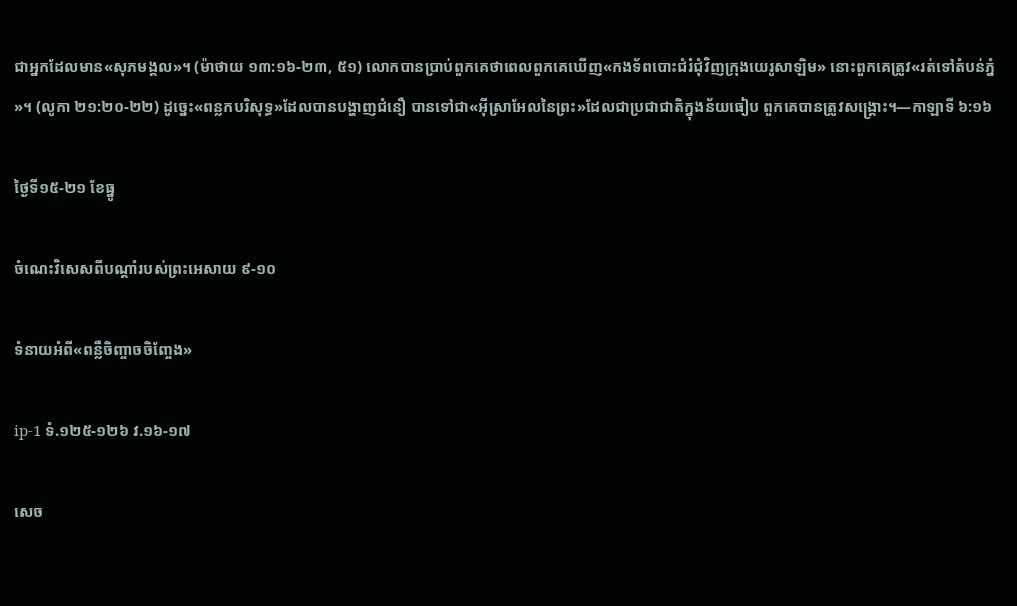ជាអ្នកដែលមាន«សុភមង្គល»។ (ម៉ាថាយ ១៣:១៦-២៣, ៥១) លោកបានប្រាប់ពួកគេថាពេលពួកគេឃើញ«កងទ័ពបោះជំរំជុំវិញក្រុងយេរូសាឡិម» នោះពួកគេត្រូវ«រត់ទៅតំបន់ភ្នំ»។ (លូកា ២១:២០-២២) ដូច្នេះ«ពន្លកបរិសុទ្ធ»ដែលបានបង្ហាញជំនឿ បានទៅជា«អ៊ីស្រាអែលនៃព្រះ»ដែលជាប្រជាជាតិក្នុងន័យធៀប ពួកគេបានត្រូវសង្គ្រោះ។—កាឡាទី ៦:១៦

ថ្ងៃទី១៥-២១ ខែធ្នូ

ចំណេះវិសេសពីបណ្ដាំរបស់ព្រះអេសាយ ៩-១០

ទំនាយអំពី«ពន្លឺចិញ្ចាចចិញ្ចែង»

ip-1 ទំ.១២៥-១២៦ វ.១៦-១៧

សេច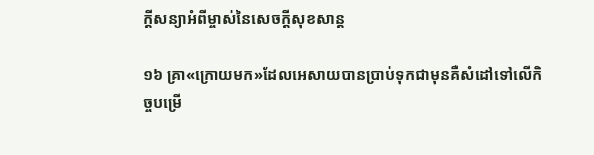ក្ដីសន្យាអំពីម្ចាស់នៃសេចក្ដីសុខសាន្ត

១៦ គ្រា«ក្រោយមក»ដែលអេសាយបានប្រាប់ទុកជាមុនគឺសំដៅទៅលើកិច្ចបម្រើ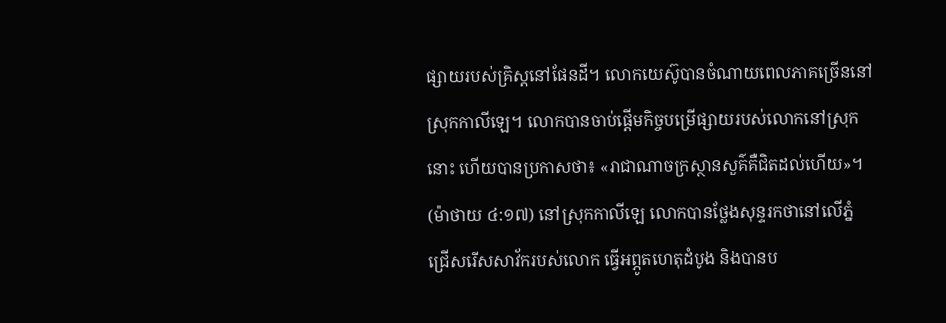ផ្សាយរបស់គ្រិស្តនៅផែនដី។ លោកយេស៊ូបានចំណាយពេលភាគច្រើននៅស្រុកកាលីឡេ។ លោកបានចាប់ផ្ដើមកិច្ចបម្រើផ្សាយរបស់លោកនៅស្រុកនោះ ហើយបានប្រកាសថា៖ «រាជាណាចក្រស្ថានសួគ៌គឺជិតដល់ហើយ»។ (ម៉ាថាយ ៤:១៧) នៅស្រុកកាលីឡេ លោកបានថ្លែងសុន្ទរកថានៅលើភ្នំ ជ្រើសរើសសាវ័ករបស់លោក ធ្វើអព្ភូតហេតុដំបូង និងបានប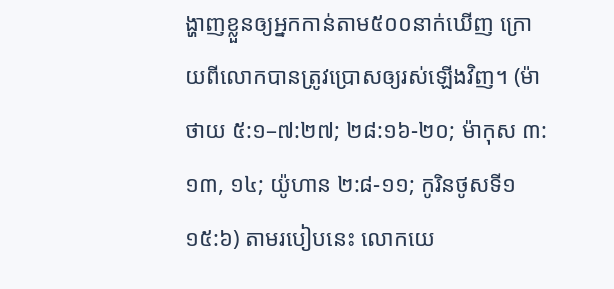ង្ហាញខ្លួនឲ្យអ្នកកាន់តាម៥០០នាក់ឃើញ ក្រោយពីលោកបានត្រូវប្រោសឲ្យរស់ឡើងវិញ។ (ម៉ាថាយ ៥:១–៧:២៧; ២៨:១៦-២០; ម៉ាកុស ៣:១៣, ១៤; យ៉ូហាន ២:៨-១១; កូរិនថូសទី១ ១៥:៦) តាមរបៀបនេះ លោកយេ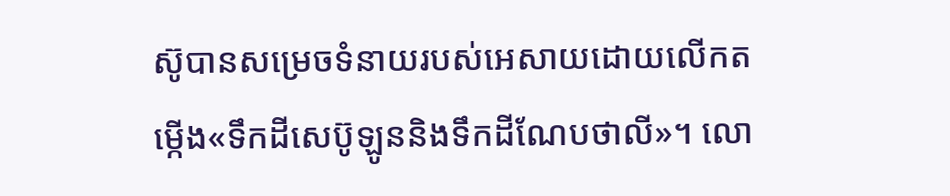ស៊ូបានសម្រេចទំនាយរបស់អេសាយដោយលើកតម្កើង«ទឹកដីសេប៊ូឡូននិងទឹកដីណែបថាលី»។ លោ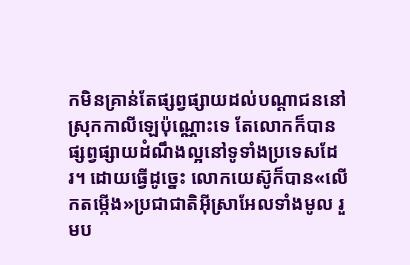កមិនគ្រាន់តែផ្សព្វផ្សាយដល់បណ្ដាជននៅស្រុកកាលីឡេប៉ុណ្ណោះទេ តែលោកក៏បានផ្សព្វផ្សាយដំណឹងល្អនៅទូទាំងប្រទេសដែរ។ ដោយធ្វើដូច្នេះ លោកយេស៊ូក៏បាន«លើកតម្កើង»ប្រជាជាតិអ៊ីស្រាអែលទាំងមូល រួមប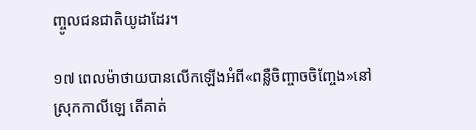ញ្ចូលជនជាតិយូដាដែរ។

១៧ ពេលម៉ាថាយបានលើកឡើងអំពី«ពន្លឺចិញ្ចាចចិញ្ចែង»នៅស្រុកកាលីឡេ តើគាត់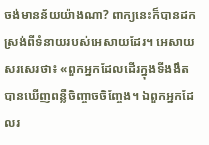ចង់មានន័យយ៉ាងណា? ពាក្យនេះក៏បានដកស្រង់ពីទំនាយរបស់អេសាយដែរ។ អេសាយសរសេរថា៖ «ពួកអ្នកដែលដើរក្នុងទីងងឹត បានឃើញពន្លឺចិញ្ចាចចិញ្ចែង។ ឯពួកអ្នកដែលរ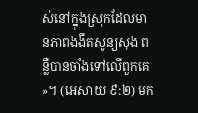ស់នៅក្នុងស្រុកដែលមានភាពងងឹតសូន្យសុង ពន្លឺបានចាំងទៅលើពួកគេ»។ (អេសាយ ៩:២) មក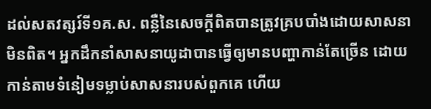ដល់សតវត្សរ៍ទី១គ.ស. ពន្លឺនៃសេចក្ដីពិតបានត្រូវគ្របបាំងដោយសាសនាមិនពិត។ អ្នកដឹកនាំសាសនាយូដាបានធ្វើឲ្យមានបញ្ហាកាន់តែច្រើន ដោយកាន់តាមទំនៀមទម្លាប់សាសនារបស់ពួកគេ ហើយ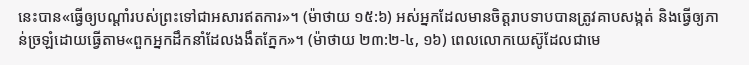នេះបាន«ធ្វើឲ្យបណ្ដាំរបស់ព្រះទៅជាអសារឥតការ»។ (ម៉ាថាយ ១៥:៦) អស់អ្នកដែលមានចិត្តរាបទាបបានត្រូវគាបសង្កត់ និងធ្វើឲ្យភាន់ច្រឡំដោយធ្វើតាម«ពួកអ្នកដឹកនាំដែលងងឹតភ្នែក»។ (ម៉ាថាយ ២៣:២-៤, ១៦) ពេលលោកយេស៊ូដែលជាមេ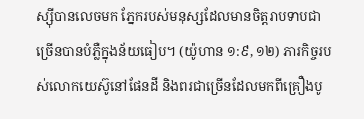ស្ស៊ីបានលេចមក ភ្នែករបស់មនុស្សដែលមានចិត្តរាបទាបជាច្រើនបានបំភ្លឺក្នុងន័យធៀប។ (យ៉ូហាន ១:៩, ១២) ភារកិច្ចរបស់លោកយេស៊ូនៅផែនដី និងពរជាច្រើនដែលមកពីគ្រឿងបូ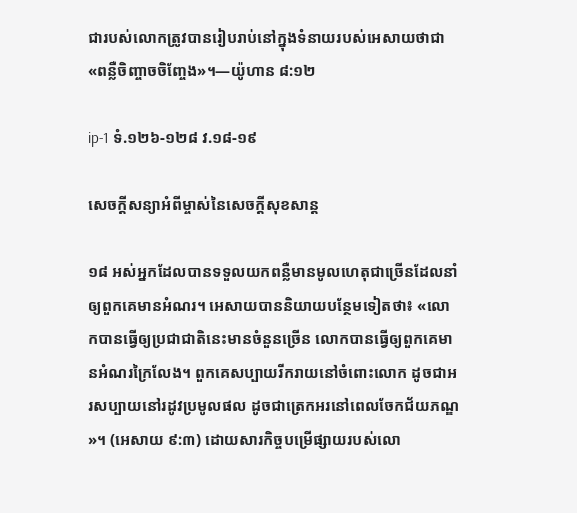ជារបស់លោកត្រូវបានរៀបរាប់នៅក្នុងទំនាយរបស់អេសាយថាជា«ពន្លឺចិញ្ចាចចិញ្ចែង»។—យ៉ូហាន ៨:១២

ip-1 ទំ.១២៦-១២៨ វ.១៨-១៩

សេចក្ដីសន្យាអំពីម្ចាស់នៃសេចក្ដីសុខសាន្ត

១៨ អស់អ្នកដែលបានទទួលយកពន្លឺមានមូលហេតុជាច្រើនដែលនាំឲ្យពួកគេមានអំណរ។ អេសាយបាននិយាយបន្ថែមទៀតថា៖ «លោកបានធ្វើឲ្យប្រជាជាតិនេះមានចំនួនច្រើន លោកបានធ្វើឲ្យពួកគេមានអំណរក្រៃលែង។ ពួកគេសប្បាយរីករាយនៅចំពោះលោក ដូចជាអរសប្បាយនៅរដូវប្រមូលផល ដូចជាត្រេកអរនៅពេលចែកជ័យភណ្ឌ»។ (អេសាយ ៩:៣) ដោយសារកិច្ចបម្រើផ្សាយរបស់លោ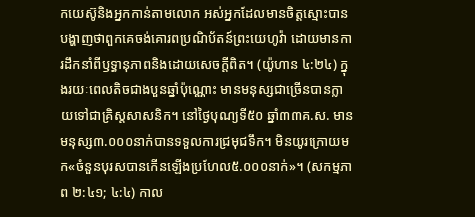កយេស៊ូនិងអ្នកកាន់តាមលោក អស់អ្នកដែលមានចិត្តស្មោះបានបង្ហាញថាពួកគេចង់គោរពប្រណិប័តន៍ព្រះយេហូវ៉ា ដោយមានការដឹកនាំពីឫទ្ធានុភាពនិងដោយសេចក្ដីពិត។ (យ៉ូហាន ៤:២៤) ក្នុងរយៈពេលតិចជាងបួនឆ្នាំប៉ុណ្ណោះ មានមនុស្សជាច្រើនបានក្លាយទៅជាគ្រិស្តសាសនិក។ នៅថ្ងៃបុណ្យទី៥០ ឆ្នាំ៣៣គ.ស. មានមនុស្ស៣.០០០នាក់បានទទួលការជ្រមុជទឹក។ មិនយូរក្រោយមក«ចំនួនបុរសបានកើនឡើងប្រហែល៥.០០០នាក់»។ (សកម្មភាព ២:៤១; ៤:៤) កាល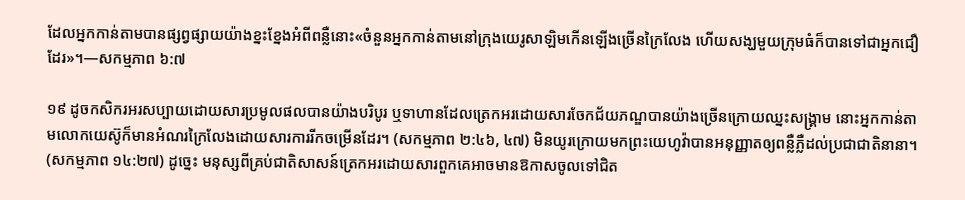ដែលអ្នកកាន់តាមបានផ្សព្វផ្សាយយ៉ាងខ្នះខ្នែងអំពីពន្លឺនោះ«ចំនួនអ្នកកាន់តាមនៅក្រុងយេរូសាឡិមកើនឡើងច្រើនក្រៃលែង ហើយសង្ឃមួយក្រុមធំក៏បានទៅជាអ្នកជឿដែរ»។—សកម្មភាព ៦:៧

១៩ ដូចកសិករអរសប្បាយដោយសារប្រមូលផលបានយ៉ាងបរិបូរ ឬទាហានដែលត្រេកអរដោយសារចែកជ័យភណ្ឌបានយ៉ាងច្រើនក្រោយឈ្នះសង្គ្រាម នោះអ្នកកាន់តាមលោកយេស៊ូក៏មានអំណរក្រៃលែងដោយសារការរីកចម្រើនដែរ។ (សកម្មភាព ២:៤៦, ៤៧) មិនយូរក្រោយមកព្រះយេហូវ៉ាបានអនុញ្ញាតឲ្យពន្លឺភ្លឺដល់ប្រជាជាតិនានា។ (សកម្មភាព ១៤:២៧) ដូច្នេះ មនុស្សពីគ្រប់ជាតិសាសន៍ត្រេកអរដោយសារពួកគេអាចមានឱកាសចូលទៅជិត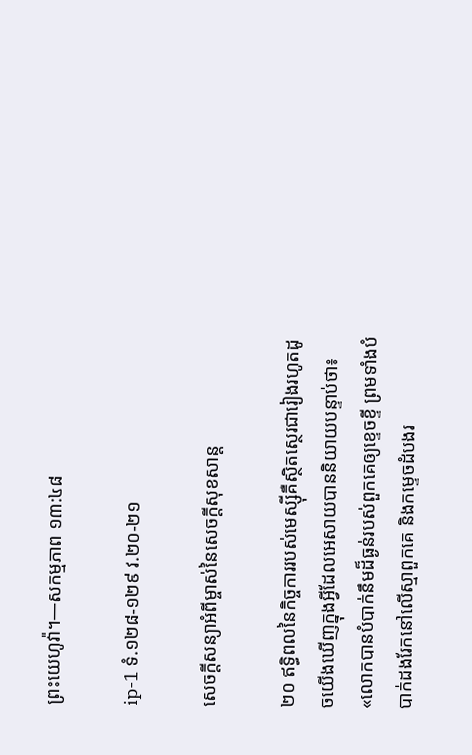ព្រះយេហូវ៉ា។—សកម្មភាព ១៣:៤៨

ip-1 ទំ.១២៨-១២៩ វ.២០-២១

សេចក្ដីសន្យាអំពីម្ចាស់នៃសេចក្ដីសុខសាន្ត

២០ ឥទ្ធិពលនៃកិច្ចការរបស់មេស្ស៊ីគឺស្ថិតស្ថេរជារៀងរហូតដូចយើងឃើញក្នុងអ្វីដែលអេសាយបាននិយាយបន្ទាប់ថា៖ «លោកបានបំបាក់នឹមដ៏ធ្ងន់របស់ពួកគេឲ្យខ្ទេចខ្ទី ព្រមទាំងបំបាក់ដងរែកនៅលើស្មាពួកគេ និងកម្ទេចដំបងរ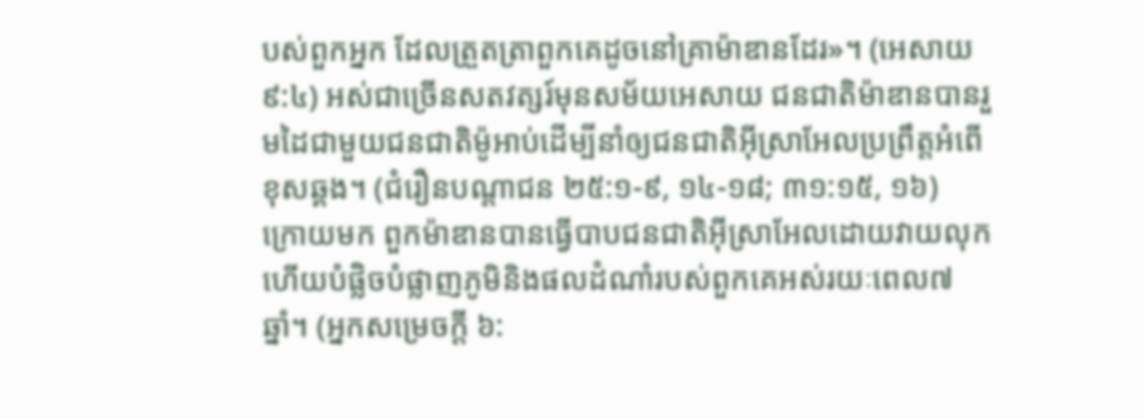បស់ពួកអ្នក ដែលត្រួតត្រាពួកគេដូចនៅគ្រាម៉ាឌានដែរ»។ (អេសាយ ៩:៤) អស់ជាច្រើនសតវត្សរ៍មុនសម័យអេសាយ ជនជាតិម៉ាឌានបានរួមដៃជាមួយជនជាតិម៉ូអាប់ដើម្បីនាំឲ្យជនជាតិអ៊ីស្រាអែលប្រព្រឹត្តអំពើខុសឆ្គង។ (ជំរឿនបណ្ដាជន ២៥:១-៩, ១៤-១៨; ៣១:១៥, ១៦) ក្រោយមក ពួកម៉ាឌានបានធ្វើបាបជនជាតិអ៊ីស្រាអែលដោយវាយលុកហើយបំផ្លិចបំផ្លាញភូមិនិងផលដំណាំរបស់ពួកគេអស់រយៈពេល៧ឆ្នាំ។ (អ្នកសម្រេចក្ដី ៦: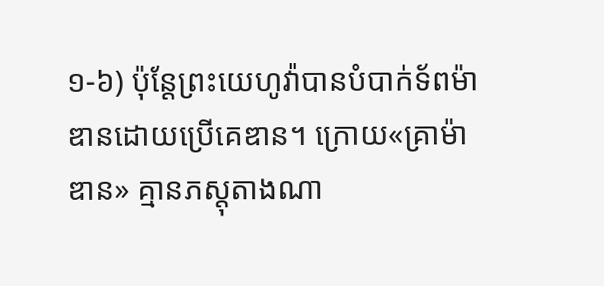១-៦) ប៉ុន្តែព្រះយេហូវ៉ាបានបំបាក់ទ័ពម៉ាឌានដោយប្រើគេឌាន។ ក្រោយ«គ្រាម៉ាឌាន» គ្មានភស្តុតាងណា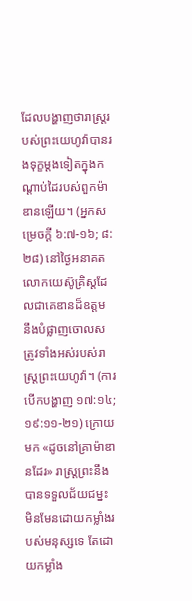ដែលបង្ហាញថារាស្ត្ររបស់ព្រះយេហូវ៉ាបានរងទុក្ខម្ដងទៀតក្នុងកណ្ដាប់ដៃរបស់ពួកម៉ាឌានឡើយ។ (អ្នកសម្រេចក្ដី ៦:៧-១៦; ៨:២៨) នៅថ្ងៃអនាគត លោកយេស៊ូគ្រិស្តដែលជាគេឌានដ៏ឧត្តម នឹងបំផ្លាញចោលសត្រូវទាំងអស់របស់រាស្ត្រព្រះយេហូវ៉ា។ (ការបើកបង្ហាញ ១៧:១៤; ១៩:១១-២១) ក្រោយមក «ដូចនៅគ្រាម៉ាឌានដែរ» រាស្ត្រព្រះនឹងបានទទួលជ័យជម្នះ មិនមែនដោយកម្លាំងរបស់មនុស្សទេ តែដោយកម្លាំង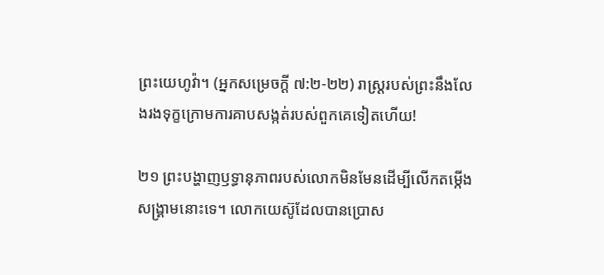ព្រះយេហូវ៉ា។ (អ្នកសម្រេចក្ដី ៧:២-២២) រាស្ត្ររបស់ព្រះនឹងលែងរងទុក្ខក្រោមការគាបសង្កត់របស់ពួកគេទៀតហើយ!

២១ ព្រះបង្ហាញឫទ្ធានុភាពរបស់លោកមិនមែនដើម្បីលើកតម្កើងសង្គ្រាមនោះទេ។ លោកយេស៊ូដែលបានប្រោស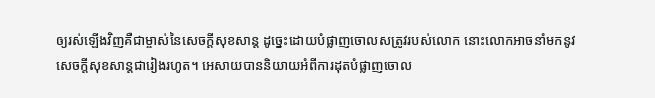ឲ្យរស់ឡើងវិញគឺជាម្ចាស់នៃសេចក្ដីសុខសាន្ត ដូច្នេះដោយបំផ្លាញចោលសត្រូវរបស់លោក នោះលោកអាចនាំមកនូវសេចក្ដីសុខសាន្តជារៀងរហូត។ អេសាយបាននិយាយអំពីការដុតបំផ្លាញចោល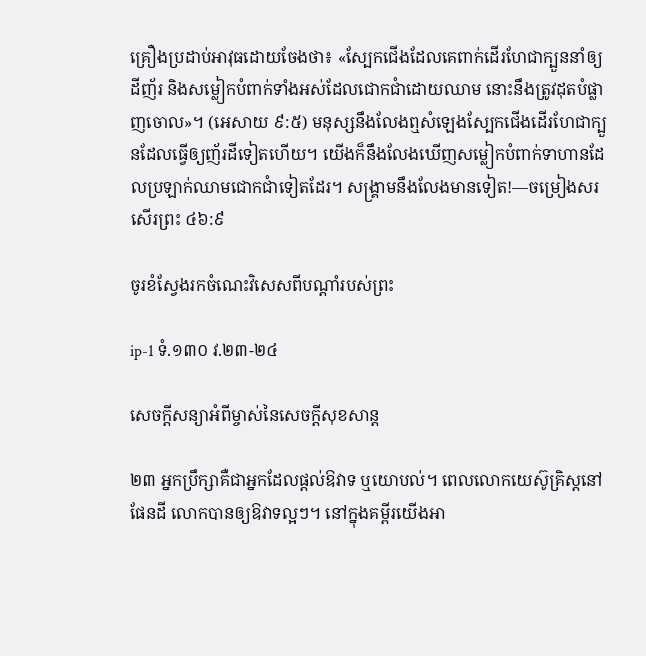គ្រឿងប្រដាប់អាវុធដោយចែងថា៖ «ស្បែកជើងដែលគេពាក់ដើរហែជាក្បួននាំឲ្យដីញ័រ និងសម្លៀកបំពាក់ទាំងអស់ដែលជោកជាំដោយឈាម នោះនឹងត្រូវដុតបំផ្លាញចោល»។ (អេសាយ ៩:៥) មនុស្សនឹងលែងឮសំឡេងស្បែកជើងដើរហែជាក្បួនដែលធ្វើឲ្យញ័រដីទៀតហើយ។ យើងក៏នឹងលែងឃើញសម្លៀកបំពាក់ទាហានដែលប្រឡាក់ឈាមជោកជាំទៀតដែរ។ សង្គ្រាមនឹងលែងមានទៀត!—ចម្រៀងសរសើរព្រះ ៤៦:៩

ចូរខំស្វែងរកចំណេះវិសេសពីបណ្ដាំរបស់ព្រះ

ip-1 ទំ.១៣០ វ.២៣-២៤

សេចក្ដីសន្យាអំពីម្ចាស់នៃសេចក្ដីសុខសាន្ត

២៣ អ្នកប្រឹក្សាគឺជាអ្នកដែលផ្ដល់ឱវាទ ឬយោបល់។ ពេលលោកយេស៊ូគ្រិស្តនៅផែនដី លោកបានឲ្យឱវាទល្អៗ។ នៅក្នុងគម្ពីរយើងអា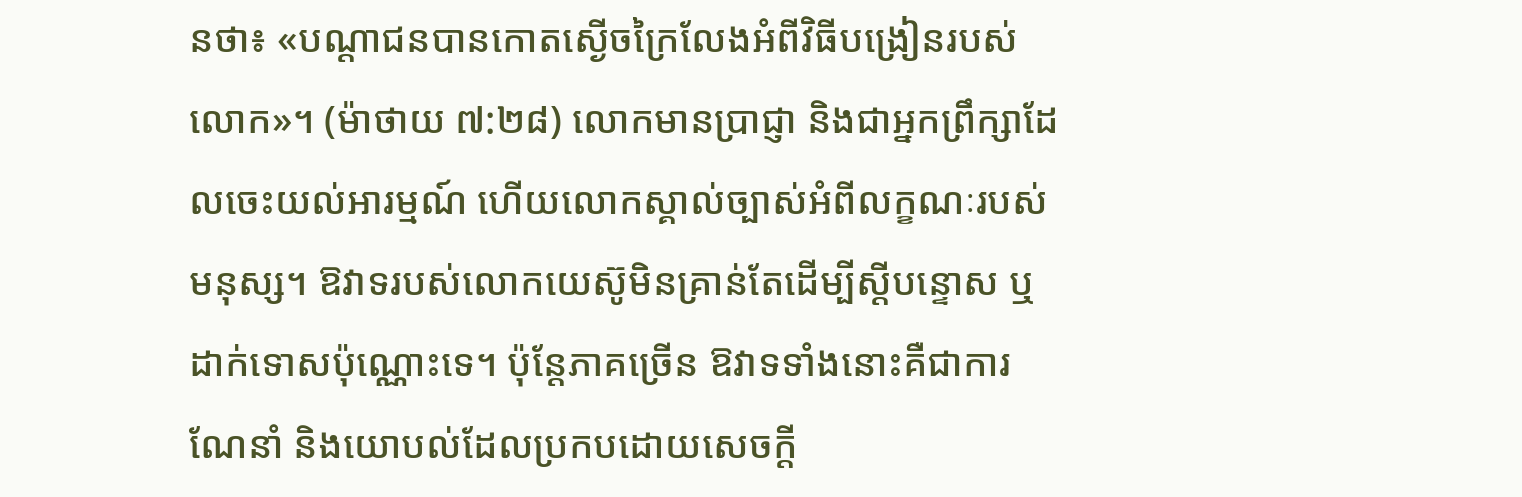នថា៖ «បណ្ដាជនបានកោតស្ងើចក្រៃលែងអំពីវិធីបង្រៀនរបស់លោក»។ (ម៉ាថាយ ៧:២៨) លោកមានប្រាជ្ញា និងជាអ្នកព្រឹក្សាដែលចេះយល់អារម្មណ៍ ហើយលោកស្គាល់ច្បាស់អំពីលក្ខណៈរបស់មនុស្ស។ ឱវាទរបស់លោកយេស៊ូមិនគ្រាន់តែដើម្បីស្ដីបន្ទោស ឬដាក់ទោសប៉ុណ្ណោះទេ។ ប៉ុន្តែភាគច្រើន ឱវាទទាំងនោះគឺជាការណែនាំ និងយោបល់ដែលប្រកបដោយសេចក្ដី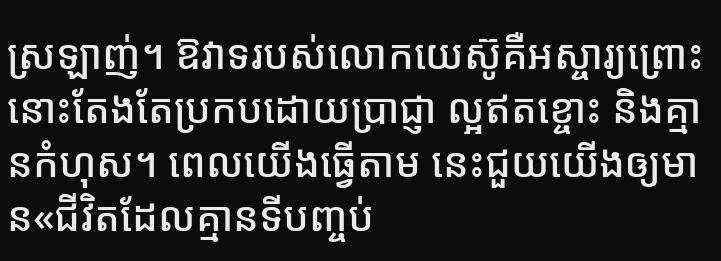ស្រឡាញ់។ ឱវាទរបស់លោកយេស៊ូគឺអស្ចារ្យព្រោះនោះតែងតែប្រកបដោយប្រាជ្ញា ល្អឥតខ្ចោះ និងគ្មានកំហុស។ ពេលយើងធ្វើតាម នេះជួយយើងឲ្យមាន«ជីវិតដែលគ្មានទីបញ្ចប់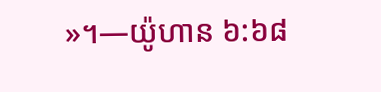»។—យ៉ូហាន ៦:៦៨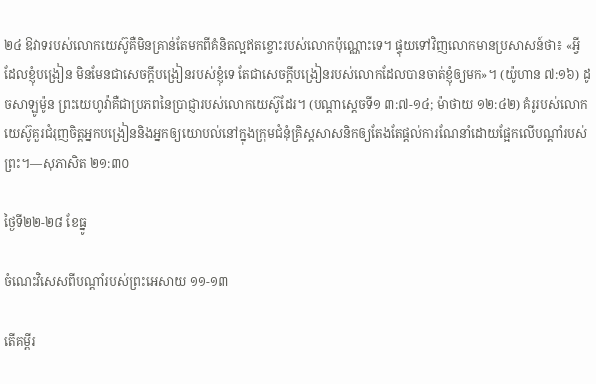២៤ ឱវាទរបស់លោកយេស៊ូគឺមិនគ្រាន់តែមកពីគំនិតល្អឥតខ្ចោះរបស់លោកប៉ុណ្ណោះទេ។ ផ្ទុយទៅវិញលោកមានប្រសាសន៍ថា៖ «អ្វីដែលខ្ញុំបង្រៀន មិនមែនជាសេចក្ដីបង្រៀនរបស់ខ្ញុំទេ តែជាសេចក្ដីបង្រៀនរបស់លោកដែលបានចាត់ខ្ញុំឲ្យមក»។ (យ៉ូហាន ៧:១៦) ដូចសាឡូម៉ូន ព្រះយេហូវ៉ាគឺជាប្រភពនៃប្រាជ្ញារបស់លោកយេស៊ូដែរ។ (បណ្ដាស្ដេចទី១ ៣:៧-១៤; ម៉ាថាយ ១២:៤២) គំរូរបស់លោកយេស៊ូគួរជំរុញចិត្តអ្នកបង្រៀននិងអ្នកឲ្យយោបល់នៅក្នុងក្រុមជំនុំគ្រិស្តសាសនិកឲ្យតែងតែផ្ដល់ការណែនាំដោយផ្អែកលើបណ្ដាំរបស់ព្រះ។—សុភាសិត ២១:៣០

ថ្ងៃទី២២-២៨ ខែធ្នូ

ចំណេះវិសេសពីបណ្ដាំរបស់ព្រះអេសាយ ១១-១៣

តើគម្ពីរ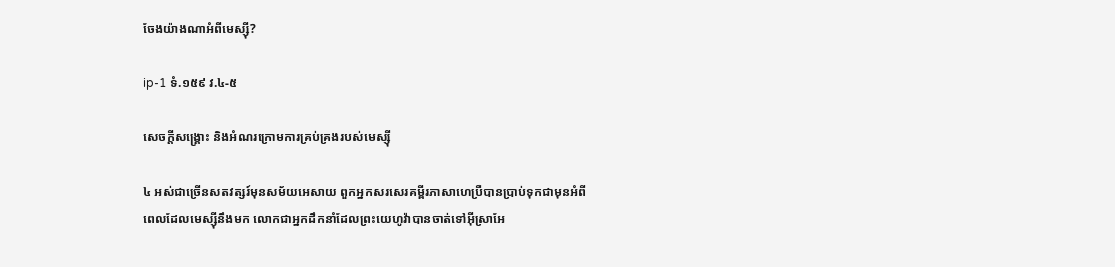ចែងយ៉ាងណាអំពីមេស្ស៊ី?

ip-1 ទំ.១៥៩ វ.៤-៥

សេចក្ដីសង្គ្រោះ និងអំណរក្រោមការគ្រប់គ្រងរបស់មេស្ស៊ី

៤ អស់ជាច្រើនសតវត្សរ៍មុនសម័យអេសាយ ពួកអ្នកសរសេរគម្ពីរភាសាហេប្រឺបានប្រាប់ទុកជាមុនអំពីពេលដែលមេស្ស៊ីនឹងមក លោកជាអ្នកដឹកនាំដែលព្រះយេហូវ៉ាបានចាត់ទៅអ៊ីស្រាអែ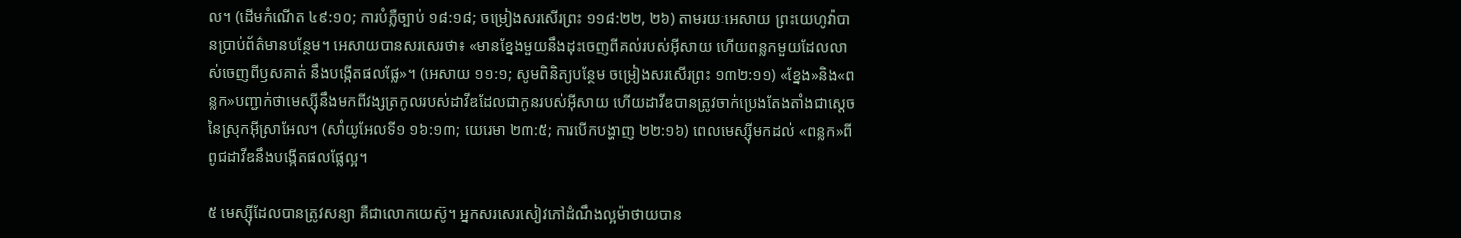ល។ (ដើមកំណើត ៤៩:១០; ការបំភ្លឺច្បាប់ ១៨:១៨; ចម្រៀងសរសើរព្រះ ១១៨:២២, ២៦) តាមរយៈអេសាយ ព្រះយេហូវ៉ាបានប្រាប់ព័ត៌មានបន្ថែម។ អេសាយបានសរសេរថា៖ «មានខ្នែងមួយនឹងដុះចេញពីគល់របស់អ៊ីសាយ ហើយពន្លកមួយដែលលាស់ចេញពីឫសគាត់ នឹងបង្កើតផលផ្លែ»។ (អេសាយ ១១:១; សូមពិនិត្យបន្ថែម ចម្រៀងសរសើរព្រះ ១៣២:១១) «ខ្នែង»និង«ពន្លក»បញ្ជាក់ថាមេស្ស៊ីនឹងមកពីវង្សត្រកូលរបស់ដាវីឌដែលជាកូនរបស់អ៊ីសាយ ហើយដាវីឌបានត្រូវចាក់ប្រេងតែងតាំងជាស្ដេចនៃស្រុកអ៊ីស្រាអែល។ (សាំយូអែលទី១ ១៦:១៣; យេរេមា ២៣:៥; ការបើកបង្ហាញ ២២:១៦) ពេលមេស្ស៊ីមកដល់ «ពន្លក»ពីពូជដាវីឌនឹងបង្កើតផលផ្លែល្អ។

៥ មេស្ស៊ីដែលបានត្រូវសន្យា គឺជាលោកយេស៊ូ។ អ្នកសរសេរសៀវភៅដំណឹងល្អម៉ាថាយបាន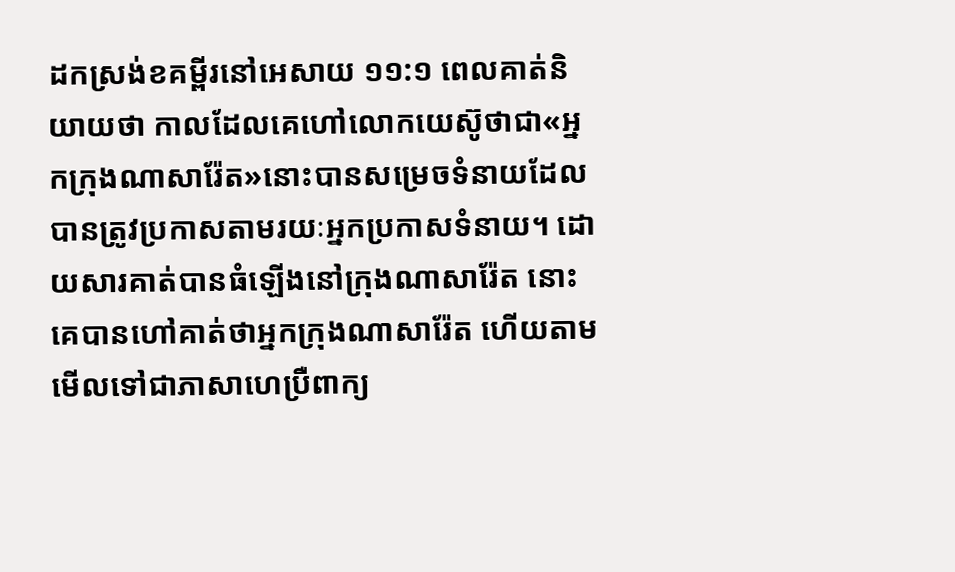ដកស្រង់ខគម្ពីរនៅអេសាយ ១១:១ ពេលគាត់និយាយថា កាលដែលគេហៅលោកយេស៊ូថាជា«អ្នកក្រុងណាសារ៉ែត»នោះបានសម្រេចទំនាយដែលបានត្រូវប្រកាសតាមរយៈអ្នកប្រកាសទំនាយ។ ដោយសារគាត់បានធំឡើងនៅក្រុងណាសារ៉ែត នោះគេបានហៅគាត់ថាអ្នកក្រុងណាសារ៉ែត ហើយតាមមើលទៅជាភាសាហេប្រឺពាក្យ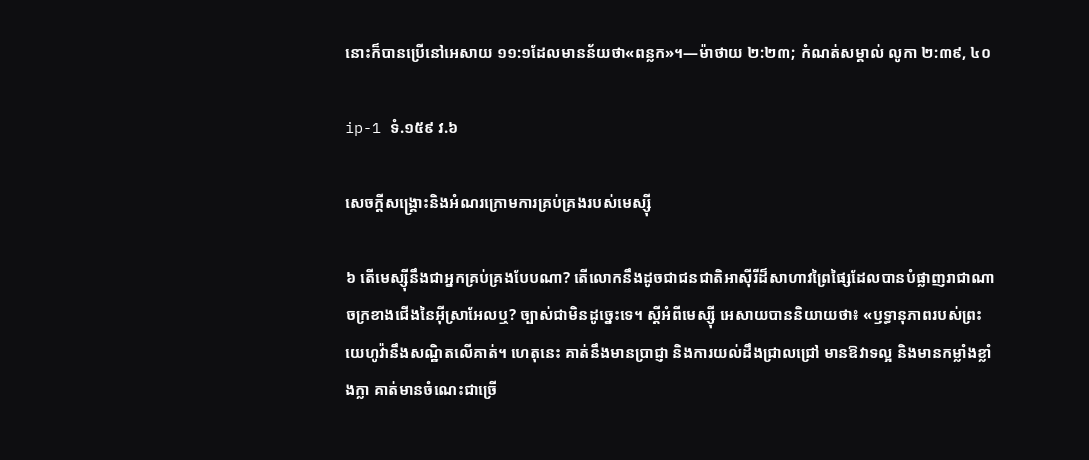នោះក៏បានប្រើនៅអេសាយ ១១:១ដែលមានន័យថា«ពន្លក»។—ម៉ាថាយ ២:២៣; កំណត់សម្គាល់ លូកា ២:៣៩, ៤០

ip-1 ទំ.១៥៩ វ.៦

សេចក្ដីសង្គ្រោះនិងអំណរក្រោមការគ្រប់គ្រងរបស់មេស្ស៊ី

៦ តើមេស្ស៊ីនឹងជាអ្នកគ្រប់គ្រងបែបណា? តើលោកនឹងដូចជាជនជាតិអាស៊ីរីដ៏សាហាវព្រៃផ្សៃដែលបានបំផ្លាញរាជាណាចក្រខាងជើងនៃអ៊ីស្រាអែលឬ? ច្បាស់ជាមិនដូច្នេះទេ។ ស្ដីអំពីមេស្ស៊ី អេសាយបាននិយាយថា៖ «ឫទ្ធានុភាពរបស់ព្រះយេហូវ៉ានឹងសណ្ឋិតលើគាត់។ ហេតុនេះ គាត់នឹងមានប្រាជ្ញា និងការយល់ដឹងជ្រាលជ្រៅ មានឱវាទល្អ និងមានកម្លាំងខ្លាំងក្លា គាត់មានចំណេះជាច្រើ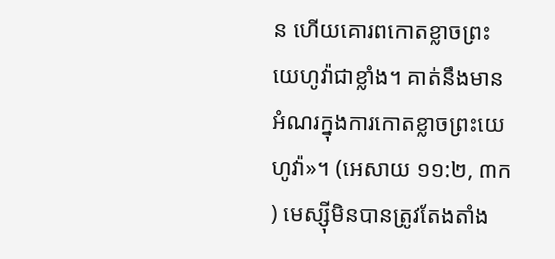ន ហើយគោរពកោតខ្លាចព្រះយេហូវ៉ាជាខ្លាំង។ គាត់នឹងមានអំណរក្នុងការកោតខ្លាចព្រះយេហូវ៉ា»។ (អេសាយ ១១:២, ៣ក) មេស្ស៊ីមិនបានត្រូវតែងតាំង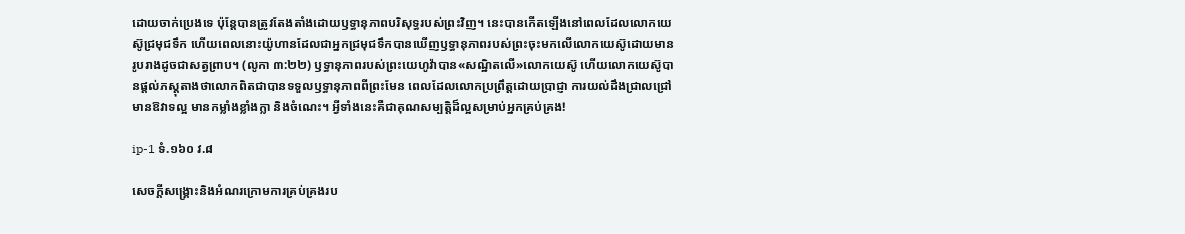ដោយចាក់ប្រេងទេ ប៉ុន្តែបានត្រូវតែងតាំងដោយឫទ្ធានុភាពបរិសុទ្ធរបស់ព្រះវិញ។ នេះបានកើតឡើងនៅពេលដែលលោកយេស៊ូជ្រមុជទឹក ហើយពេលនោះយ៉ូហានដែលជាអ្នកជ្រមុជទឹកបានឃើញឫទ្ធានុភាពរបស់ព្រះចុះមកលើលោកយេស៊ូដោយមានរូបរាងដូចជាសត្វព្រាប។ (លូកា ៣:២២) ឫទ្ធានុភាពរបស់ព្រះយេហូវ៉ាបាន«សណ្ឋិតលើ»លោកយេស៊ូ ហើយលោកយេស៊ូបានផ្ដល់ភស្តុតាងថាលោកពិតជាបានទទួលឫទ្ធានុភាពពីព្រះមែន ពេលដែលលោកប្រព្រឹត្តដោយប្រាជ្ញា ការយល់ដឹងជ្រាលជ្រៅ មានឱវាទល្អ មានកម្លាំងខ្លាំងក្លា និងចំណេះ។ អ្វីទាំងនេះគឺជាគុណសម្បត្តិដ៏ល្អសម្រាប់អ្នកគ្រប់គ្រង!

ip-1 ទំ.១៦០ វ.៨

សេចក្ដីសង្គ្រោះនិងអំណរក្រោមការគ្រប់គ្រងរប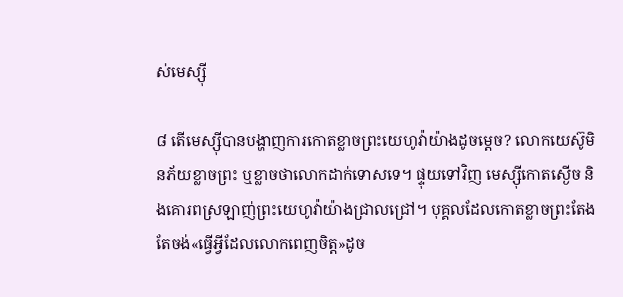ស់មេស្ស៊ី

៨ តើមេស្ស៊ីបានបង្ហាញការកោតខ្លាចព្រះយេហូវ៉ាយ៉ាងដូចម្ដេច? លោកយេស៊ូមិនភ័យខ្លាចព្រះ ឬខ្លាចថាលោកដាក់ទោសទេ។ ផ្ទុយទៅវិញ មេស្ស៊ីកោតស្ងើច និងគោរពស្រឡាញ់ព្រះយេហូវ៉ាយ៉ាងជ្រាលជ្រៅ។ បុគ្គលដែលកោតខ្លាចព្រះតែងតែចង់«ធ្វើអ្វីដែលលោកពេញចិត្ត»ដូច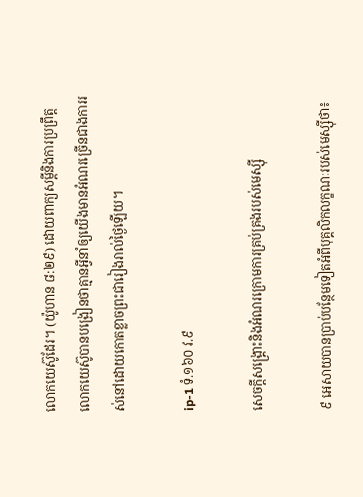លោកយេស៊ូដែរ។ (យ៉ូហាន ៨:២៩) ដោយពាក្យសម្ដីនិងការប្រព្រឹត្ត លោកយេស៊ូបានបង្រៀនថាគ្មានអ្វីនាំឲ្យយើងមានអំណរច្រើនជាងការរស់នៅដោយកោតខ្លាចព្រះជារៀងរាល់ថ្ងៃឡើយ។

ip-1 ទំ.១៦០ វ.៩

សេចក្ដីសង្គ្រោះនិងអំណរក្រោមការគ្រប់គ្រងរបស់មេស្ស៊ី

៩ អេសាយបានប្រាប់បន្ថែមទៀតអំពីបុគ្គលិកលក្ខណៈរបស់មេស្ស៊ីថា៖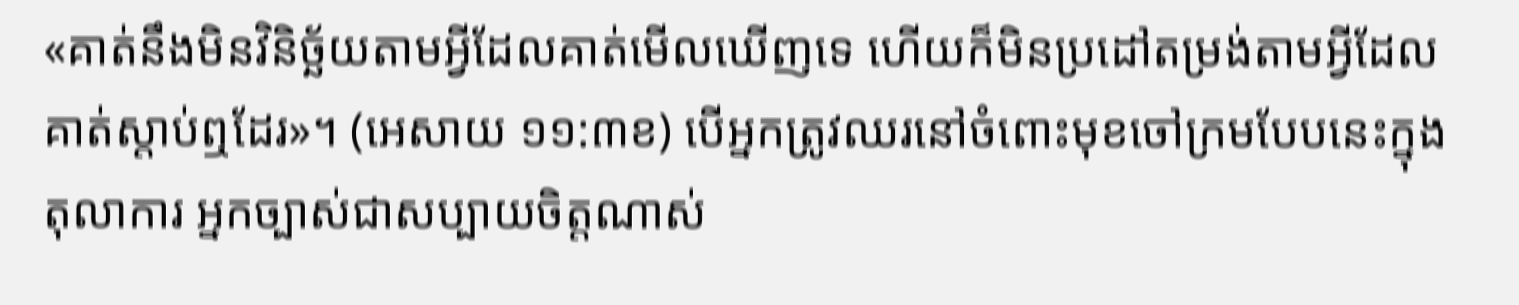«គាត់នឹងមិនវិនិច្ឆ័យតាមអ្វីដែលគាត់មើលឃើញទេ ហើយក៏មិនប្រដៅតម្រង់តាមអ្វីដែលគាត់ស្ដាប់ឮដែរ»។ (អេសាយ ១១:៣ខ) បើអ្នកត្រូវឈរនៅចំពោះមុខចៅក្រមបែបនេះក្នុងតុលាការ អ្នកច្បាស់ជាសប្បាយចិត្តណាស់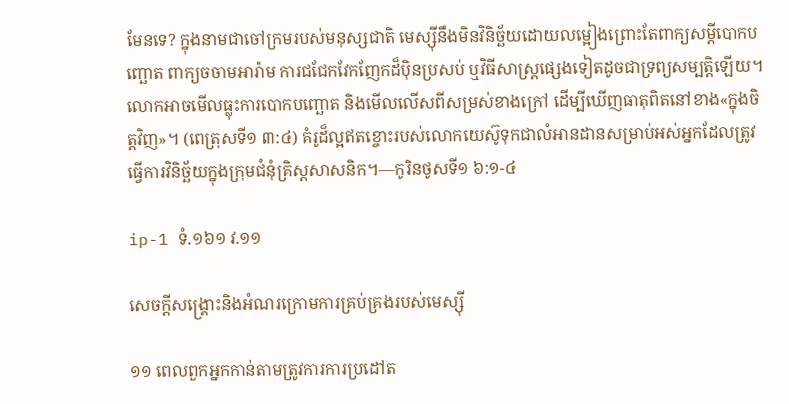មែនទេ? ក្នុងនាមជាចៅក្រមរបស់មនុស្សជាតិ មេស្ស៊ីនឹងមិនវិនិច្ឆ័យដោយលម្អៀងព្រោះតែពាក្យសម្ដីបោកបញ្ឆោត ពាក្យចចាមអារ៉ាម ការជជែកវែកញែកដ៏ប៉ិនប្រសប់ ឬវិធីសាស្ត្រផ្សេងទៀតដូចជាទ្រព្យសម្បត្តិឡើយ។ លោកអាចមើលធ្លុះការបោកបញ្ឆោត និងមើលលើសពីសម្រស់ខាងក្រៅ ដើម្បីឃើញធាតុពិតនៅខាង«ក្នុងចិត្តវិញ»។ (ពេត្រុសទី១ ៣:៤) គំរូដ៏ល្អឥតខ្ចោះរបស់លោកយេស៊ូទុកជាលំអានដានសម្រាប់អស់អ្នកដែលត្រូវធ្វើការវិនិច្ឆ័យក្នុងក្រុមជំនុំគ្រិស្តសាសនិក។—កូរិនថូសទី១ ៦:១-៤

ip-1 ទំ.១៦១ វ.១១

សេចក្ដីសង្គ្រោះនិងអំណរក្រោមការគ្រប់គ្រងរបស់មេស្ស៊ី

១១ ពេលពួកអ្នកកាន់តាមត្រូវការការប្រដៅត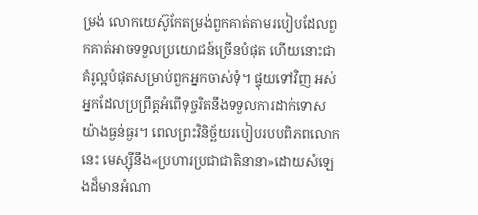ម្រង់ លោកយេស៊ូកែតម្រង់ពួកគាត់តាមរបៀបដែលពួកគាត់អាចទទួលប្រយោជន៍ច្រើនបំផុត ហើយនោះជាគំរូល្អបំផុតសម្រាប់ពួកអ្នកចាស់ទុំ។ ផ្ទុយទៅវិញ អស់អ្នកដែលប្រព្រឹត្តអំពើទុច្ចរិតនឹងទទួលការដាក់ទោសយ៉ាងធ្ងន់ធ្ងរ។ ពេលព្រះវិនិច្ឆ័យរបៀបរបបពិភពលោកនេះ មេស្ស៊ីនឹង«ប្រហារប្រជាជាតិនានា»ដោយសំឡេងដ៏មានអំណា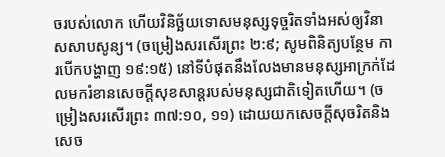ចរបស់លោក ហើយវិនិច្ឆ័យទោសមនុស្សទុច្ចរិតទាំងអស់ឲ្យវិនាសសាបសូន្យ។ (ចម្រៀងសរសើរព្រះ ២:៩; សូមពិនិត្យបន្ថែម ការបើកបង្ហាញ ១៩:១៥) នៅទីបំផុតនឹងលែងមានមនុស្សអាក្រក់ដែលមករំខានសេចក្ដីសុខសាន្តរបស់មនុស្សជាតិទៀតហើយ។ (ចម្រៀងសរសើរព្រះ ៣៧:១០, ១១) ដោយយកសេចក្ដីសុចរិតនិងសេច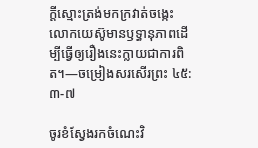ក្ដីស្មោះត្រង់មកក្រវាត់ចង្កេះ លោកយេស៊ូមានឫទ្ធានុភាពដើម្បីធ្វើឲ្យរឿងនេះក្លាយជាការពិត។—ចម្រៀងសរសើរព្រះ ៤៥:៣-៧

ចូរខំស្វែងរកចំណេះវិ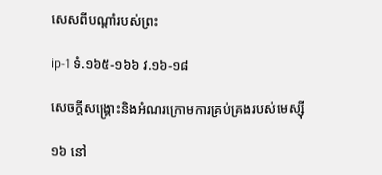សេសពីបណ្ដាំរបស់ព្រះ

ip-1 ទំ.១៦៥-១៦៦ វ.១៦-១៨

សេចក្ដីសង្គ្រោះនិងអំណរក្រោមការគ្រប់គ្រងរបស់មេស្ស៊ី

១៦ នៅ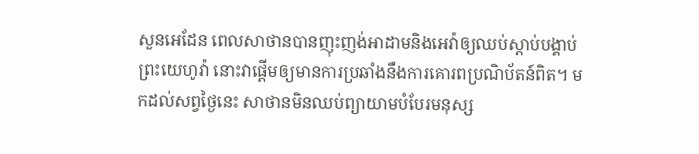សួនអេដែន ពេលសាថានបានញុះញង់អាដាមនិងអេវ៉ាឲ្យឈប់ស្ដាប់បង្គាប់ព្រះយេហូវ៉ា នោះវាផ្ដើមឲ្យមានការប្រឆាំងនឹងការគោរពប្រណិប័តន៍ពិត។ មកដល់សព្វថ្ងៃនេះ សាថានមិនឈប់ព្យាយាមបំបែរមនុស្ស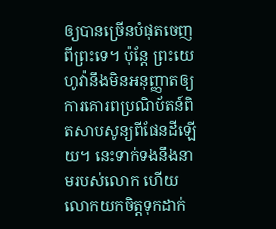ឲ្យបានច្រើនបំផុតចេញពីព្រះទេ។ ប៉ុន្តែ ព្រះយេហូវ៉ានឹងមិនអនុញ្ញាតឲ្យការគោរពប្រណិប័តន៍ពិតសាបសូន្យពីផែនដីឡើយ។ នេះទាក់ទងនឹងនាមរបស់លោក ហើយលោកយកចិត្តទុកដាក់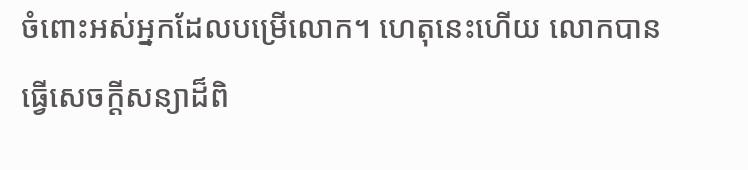ចំពោះអស់អ្នកដែលបម្រើលោក។ ហេតុនេះហើយ លោកបានធ្វើសេចក្ដីសន្យាដ៏ពិ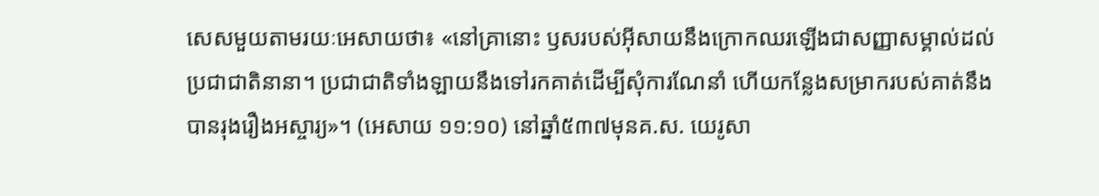សេសមួយតាមរយៈអេសាយថា៖ «នៅគ្រានោះ ឫសរបស់អ៊ីសាយនឹងក្រោកឈរឡើងជាសញ្ញាសម្គាល់ដល់ប្រជាជាតិនានា។ ប្រជាជាតិទាំងឡាយនឹងទៅរកគាត់ដើម្បីសុំការណែនាំ ហើយកន្លែងសម្រាករបស់គាត់នឹងបានរុងរឿងអស្ចារ្យ»។ (អេសាយ ១១:១០) នៅឆ្នាំ៥៣៧មុនគ.ស. យេរូសា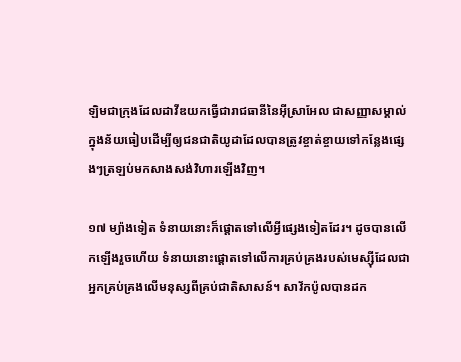ឡិមជាក្រុងដែលដាវីឌយកធ្វើជារាជធានីនៃអ៊ីស្រាអែល ជាសញ្ញាសម្គាល់ក្នុងន័យធៀបដើម្បីឲ្យជនជាតិយូដាដែលបានត្រូវខ្ចាត់ខ្ចាយទៅកន្លែងផ្សេងៗត្រឡប់មកសាងសង់វិហារឡើងវិញ។

១៧ ម្យ៉ាងទៀត ទំនាយនោះក៏ផ្ដោតទៅលើអ្វីផ្សេងទៀតដែរ។ ដូចបានលើកឡើងរួចហើយ ទំនាយនោះផ្ដោតទៅលើការគ្រប់គ្រងរបស់មេស្ស៊ីដែលជាអ្នកគ្រប់គ្រងលើមនុស្សពីគ្រប់ជាតិសាសន៍។ សាវ័កប៉ូលបានដក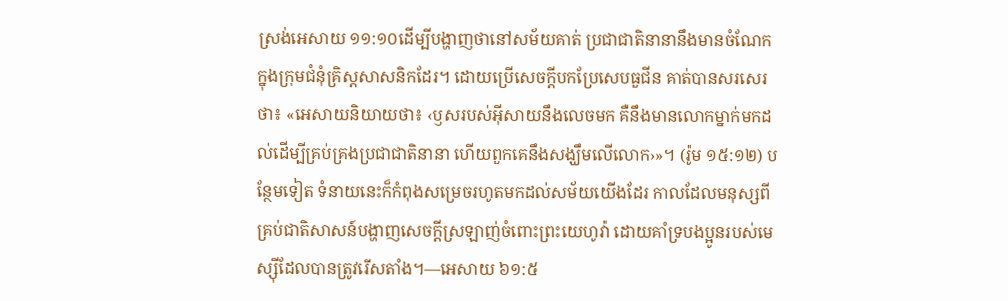ស្រង់អេសាយ ១១:១០ដើម្បីបង្ហាញថានៅសម័យគាត់ ប្រជាជាតិនានានឹងមានចំណែកក្នុងក្រុមជំនុំគ្រិស្តសាសនិកដែរ។ ដោយប្រើសេចក្ដីបកប្រែសេបធួជីន គាត់បានសរសេរថា៖ «អេសាយនិយាយថា៖ ‹ឫសរបស់អ៊ីសាយនឹងលេចមក គឺនឹងមានលោកម្នាក់មកដល់ដើម្បីគ្រប់គ្រងប្រជាជាតិនានា ហើយពួកគេនឹងសង្ឃឹមលើលោក›»។ (រ៉ូម ១៥:១២) បន្ថែមទៀត ទំនាយនេះក៏កំពុងសម្រេចរហូតមកដល់សម័យយើងដែរ កាលដែលមនុស្សពីគ្រប់ជាតិសាសន៍បង្ហាញសេចក្ដីស្រឡាញ់ចំពោះព្រះយេហូវ៉ា ដោយគាំទ្របងប្អូនរបស់មេស្ស៊ីដែលបានត្រូវរើសតាំង។—អេសាយ ៦១:៥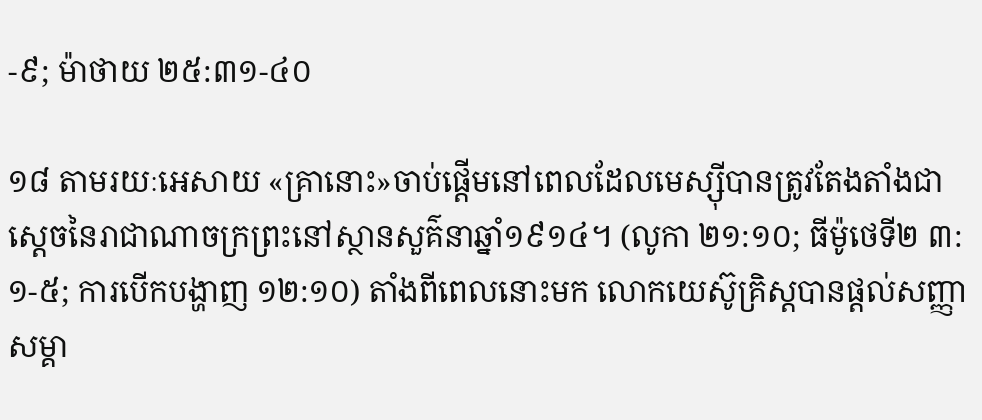-៩; ម៉ាថាយ ២៥:៣១-៤០

១៨ តាមរយៈអេសាយ «គ្រានោះ»ចាប់ផ្ដើមនៅពេលដែលមេស្ស៊ីបានត្រូវតែងតាំងជាស្ដេចនៃរាជាណាចក្រព្រះនៅស្ថានសួគ៌នាឆ្នាំ១៩១៤។ (លូកា ២១:១០; ធីម៉ូថេទី២ ៣:១-៥; ការបើកបង្ហាញ ១២:១០) តាំងពីពេលនោះមក លោកយេស៊ូគ្រិស្តបានផ្ដល់សញ្ញាសម្គា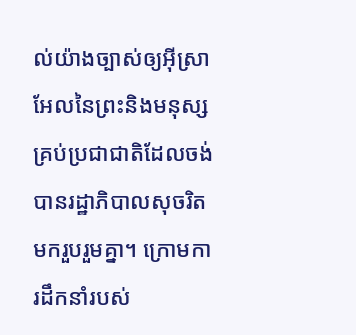ល់យ៉ាងច្បាស់ឲ្យអ៊ីស្រាអែលនៃព្រះនិងមនុស្សគ្រប់ប្រជាជាតិដែលចង់បានរដ្ឋាភិបាលសុចរិត មករួបរួមគ្នា។ ក្រោមការដឹកនាំរបស់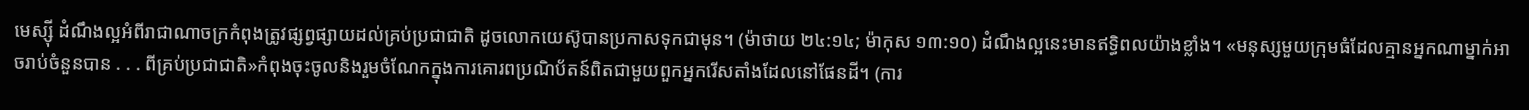មេស្ស៊ី ដំណឹងល្អអំពីរាជាណាចក្រកំពុងត្រូវផ្សព្វផ្សាយដល់គ្រប់ប្រជាជាតិ ដូចលោកយេស៊ូបានប្រកាសទុកជាមុន។ (ម៉ាថាយ ២៤:១៤; ម៉ាកុស ១៣:១០) ដំណឹងល្អនេះមានឥទ្ធិពលយ៉ាងខ្លាំង។ «មនុស្សមួយក្រុមធំដែលគ្មានអ្នកណាម្នាក់អាចរាប់ចំនួនបាន . . . ពីគ្រប់ប្រជាជាតិ»កំពុងចុះចូលនិងរួមចំណែកក្នុងការគោរពប្រណិប័តន៍ពិតជាមួយពួកអ្នករើសតាំងដែលនៅផែនដី។ (ការ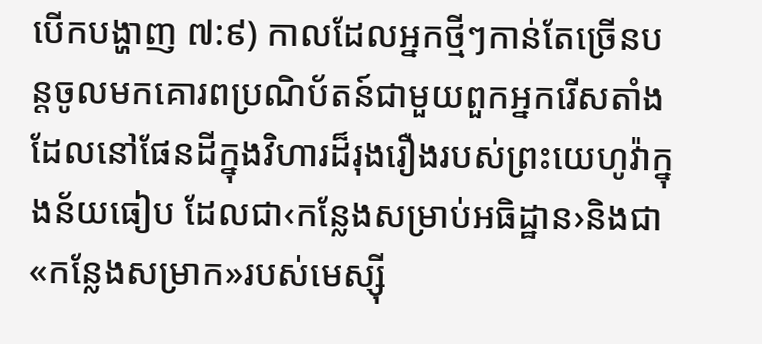បើកបង្ហាញ ៧:៩) កាលដែលអ្នកថ្មីៗកាន់តែច្រើនបន្តចូលមកគោរពប្រណិប័តន៍ជាមួយពួកអ្នករើសតាំងដែលនៅផែនដីក្នុងវិហារដ៏រុងរឿងរបស់ព្រះយេហូវ៉ាក្នុងន័យធៀប ដែលជា‹កន្លែងសម្រាប់អធិដ្ឋាន›និងជា«កន្លែងសម្រាក»របស់មេស្ស៊ី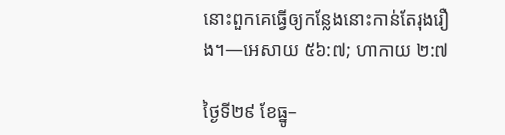នោះពួកគេធ្វើឲ្យកន្លែងនោះកាន់តែរុងរឿង។—អេសាយ ៥៦:៧; ហាកាយ ២:៧

ថ្ងៃទី២៩ ខែធ្នូ–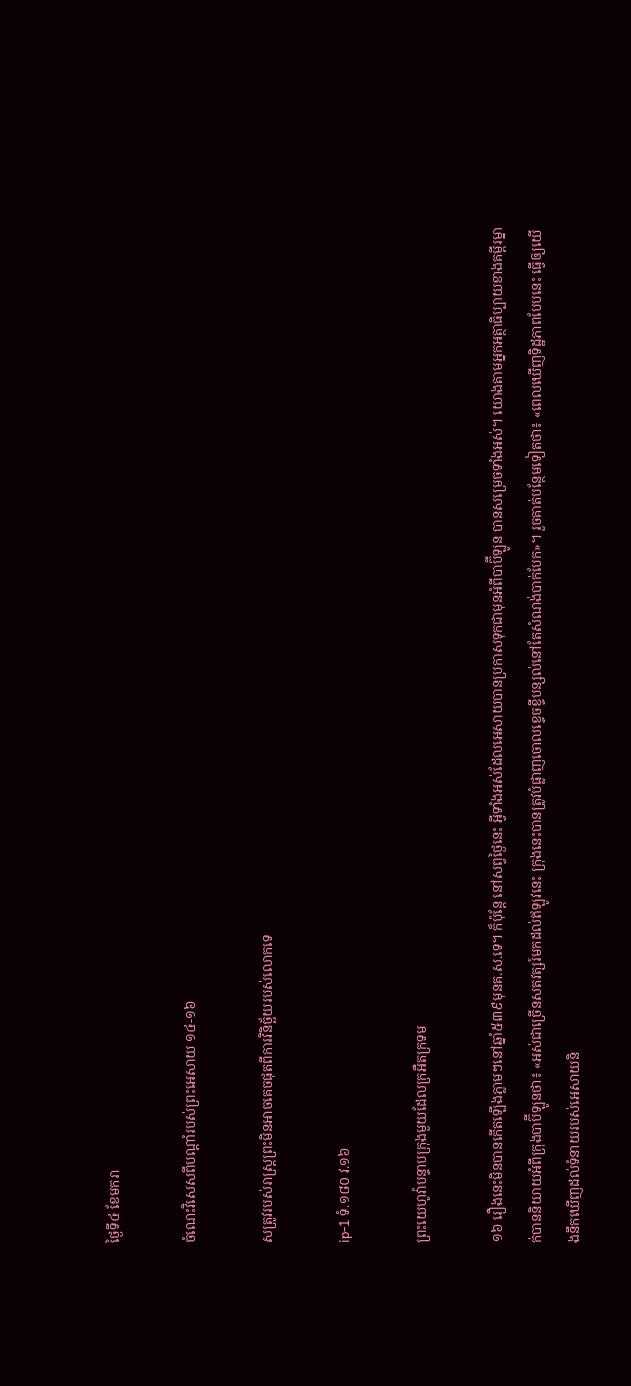ថ្ងៃទី៤ ខែមករា

ចំណេះវិសេសពីបណ្ដាំរបស់ព្រះអេសាយ ១៤-១៦

សត្រូវរបស់រាស្ត្រព្រះមិនអាចគេចផុតពីការវិនិច្ឆ័យរបស់លោកទេ

ip-1 ទំ.១៨០ វ.១៦

ព្រះយេហូវ៉ាបន្ទាបក្រុងមួយដែលក្រអឺតក្រទម

១៦ រឿងនេះមិនបានកើតឡើងភ្លាមៗនៅឆ្នាំ៥៣៩មុនគ.ស.ទេ។ ក៏ប៉ុន្តែ នៅសព្វថ្ងៃនេះ អ្វីទាំងអស់ដែលអេសាយបានប្រកាសទុកជាមុនអំពីបាប៊ីឡូន បានសម្រេចទាំងអស់។ យោងតាមអ្នកអត្ថាធិប្បាយខាងគម្ពីរម្នាក់បាននិយាយអំពីក្រុងបាប៊ីឡូនថា៖ «អស់ជាច្រើនសតវត្សរ៍មកដល់ឥឡូវនេះ ក្រុងនេះបានត្រូវបំផ្លាញចោលខ្ទេចខ្ទីបន្សល់នៅតែសំណង់បាក់បែក»។ រួចគាត់បន្ថែមទៀតថា៖ «ពេលឃើញទិដ្ឋភាពបែបនេះ ធ្វើឲ្យយើងនឹកឃើញដល់ទំនាយរបស់អេសាយនិ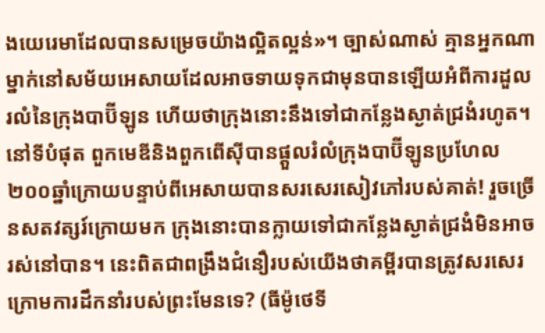ងយេរេមាដែលបានសម្រេចយ៉ាងល្អិតល្អន់»។ ច្បាស់ណាស់ គ្មានអ្នកណាម្នាក់នៅសម័យអេសាយដែលអាចទាយទុកជាមុនបានឡើយអំពីការដួលរលំនៃក្រុងបាប៊ីឡូន ហើយថាក្រុងនោះនឹងទៅជាកន្លែងស្ងាត់ជ្រងំរហូត។ នៅទីបំផុត ពួកមេឌីនិងពួកពើស៊ីបានផ្ដួលរំលំក្រុងបាប៊ីឡូនប្រហែល២០០ឆ្នាំក្រោយបន្ទាប់ពីអេសាយបានសរសេរសៀវភៅរបស់គាត់! រួចច្រើនសតវត្សរ៍ក្រោយមក ក្រុងនោះបានក្លាយទៅជាកន្លែងស្ងាត់ជ្រងំមិនអាចរស់នៅបាន។ នេះពិតជាពង្រឹងជំនឿរបស់យើងថាគម្ពីរបានត្រូវសរសេរក្រោមការដឹកនាំរបស់ព្រះមែនទេ? (ធីម៉ូថេទី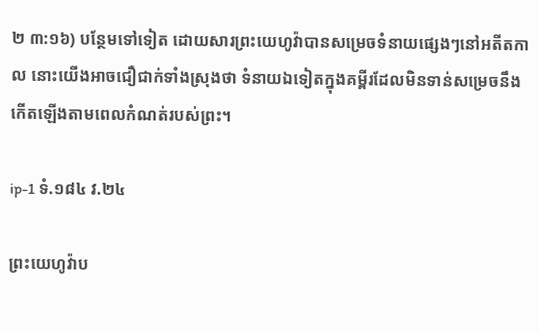២ ៣:១៦) បន្ថែមទៅទៀត ដោយសារព្រះយេហូវ៉ាបានសម្រេចទំនាយផ្សេងៗនៅអតីតកាល នោះយើងអាចជឿជាក់ទាំងស្រុងថា ទំនាយឯទៀតក្នុងគម្ពីរដែលមិនទាន់សម្រេចនឹងកើតឡើងតាមពេលកំណត់របស់ព្រះ។

ip-1 ទំ.១៨៤ វ.២៤

ព្រះយេហូវ៉ាប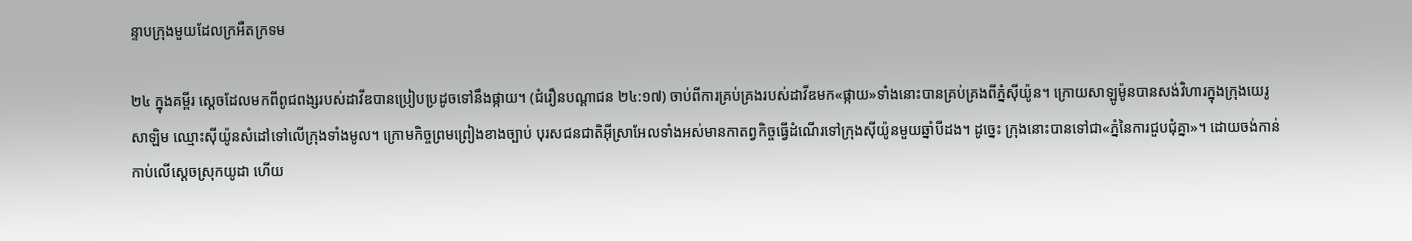ន្ទាបក្រុងមួយដែលក្រអឺតក្រទម

២៤ ក្នុងគម្ពីរ ស្ដេចដែលមកពីពូជពង្សរបស់ដាវីឌបានប្រៀបប្រដូចទៅនឹងផ្កាយ។ (ជំរឿនបណ្ដាជន ២៤:១៧) ចាប់ពីការគ្រប់គ្រងរបស់ដាវីឌមក«ផ្កាយ»ទាំងនោះបានគ្រប់គ្រងពីភ្នំស៊ីយ៉ូន។ ក្រោយសាឡូម៉ូនបានសង់វិហារក្នុងក្រុងយេរូសាឡិម ឈ្មោះស៊ីយ៉ូនសំដៅទៅលើក្រុងទាំងមូល។ ក្រោមកិច្ចព្រមព្រៀងខាងច្បាប់ បុរសជនជាតិអ៊ីស្រាអែលទាំងអស់មានកាតព្វកិច្ចធ្វើដំណើរទៅក្រុងស៊ីយ៉ូនមួយឆ្នាំបីដង។ ដូច្នេះ ក្រុងនោះបានទៅជា«ភ្នំនៃការជួបជុំគ្នា»។ ដោយចង់កាន់កាប់លើស្ដេចស្រុកយូដា ហើយ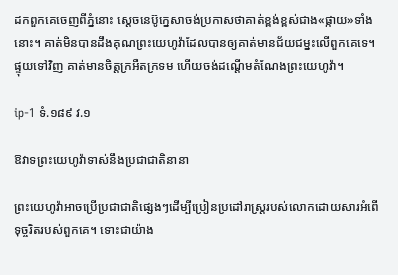ដកពួកគេចេញពីភ្នំនោះ ស្ដេចនេប៊ូក្នេសាចង់ប្រកាសថាគាត់ខ្ពង់ខ្ពស់ជាង«ផ្កាយ»ទាំងនោះ។ គាត់មិនបានដឹងគុណព្រះយេហូវ៉ាដែលបានឲ្យគាត់មានជ័យជម្នះលើពួកគេទេ។ ផ្ទុយទៅវិញ គាត់មានចិត្តក្រអឺតក្រទម ហើយចង់ដណ្ដើមតំណែងព្រះយេហូវ៉ា។

ip-1 ទំ.១៨៩ វ.១

ឱវាទព្រះយេហូវ៉ាទាស់នឹងប្រជាជាតិនានា

ព្រះយេហូវ៉ាអាចប្រើប្រជាជាតិផ្សេងៗដើម្បីប្រៀនប្រដៅរាស្ត្ររបស់លោកដោយសារអំពើទុច្ចរិតរបស់ពួកគេ។ ទោះជាយ៉ាង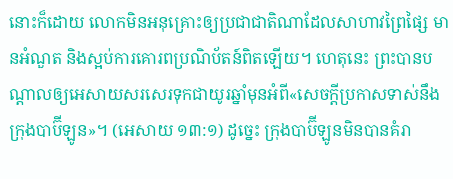នោះក៏ដោយ លោកមិនអនុគ្រោះឲ្យប្រជាជាតិណាដែលសាហាវព្រៃផ្សៃ មានអំណួត និងស្អប់ការគោរពប្រណិប័តន៍ពិតឡើយ។ ហេតុនេះ ព្រះបានបណ្ដាលឲ្យអេសាយសរសេរទុកជាយូរឆ្នាំមុនអំពី«សេចក្ដីប្រកាសទាស់នឹងក្រុងបាប៊ីឡូន»។ (អេសាយ ១៣:១) ដូច្នេះ ក្រុងបាប៊ីឡូនមិនបានគំរា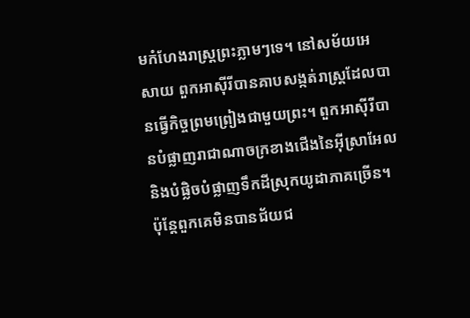មកំហែងរាស្ត្រព្រះភ្លាមៗទេ។ នៅសម័យអេសាយ ពួកអាស៊ីរីបានគាបសង្កត់រាស្ត្រដែលបានធ្វើកិច្ចព្រមព្រៀងជាមួយព្រះ។ ពួកអាស៊ីរីបានបំផ្លាញរាជាណាចក្រខាងជើងនៃអ៊ីស្រាអែល និងបំផ្លិចបំផ្លាញទឹកដីស្រុកយូដាភាគច្រើន។ ប៉ុន្តែពួកគេមិនបានជ័យជ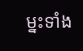ម្នះទាំង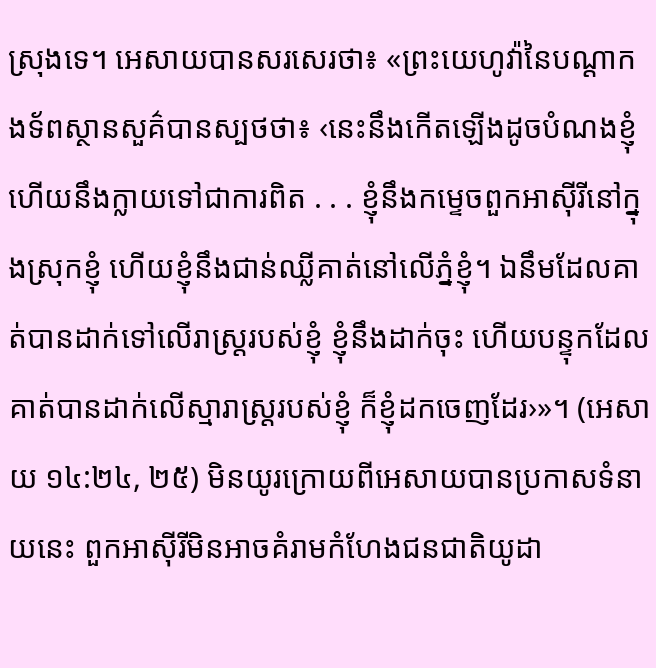ស្រុងទេ។ អេសាយបានសរសេរថា៖ «ព្រះយេហូវ៉ានៃបណ្ដាកងទ័ពស្ថានសួគ៌បានស្បថថា៖ ‹នេះនឹងកើតឡើងដូចបំណងខ្ញុំ ហើយនឹងក្លាយទៅជាការពិត . . . ខ្ញុំនឹងកម្ទេចពួកអាស៊ីរីនៅក្នុងស្រុកខ្ញុំ ហើយខ្ញុំនឹងជាន់ឈ្លីគាត់នៅលើភ្នំខ្ញុំ។ ឯនឹមដែលគាត់បានដាក់ទៅលើរាស្ត្ររបស់ខ្ញុំ ខ្ញុំនឹងដាក់ចុះ ហើយបន្ទុកដែលគាត់បានដាក់លើស្មារាស្ត្ររបស់ខ្ញុំ ក៏ខ្ញុំដកចេញដែរ›»។ (អេសាយ ១៤:២៤, ២៥) មិនយូរក្រោយពីអេសាយបានប្រកាសទំនាយនេះ ពួកអាស៊ីរីមិនអាចគំរាមកំហែងជនជាតិយូដា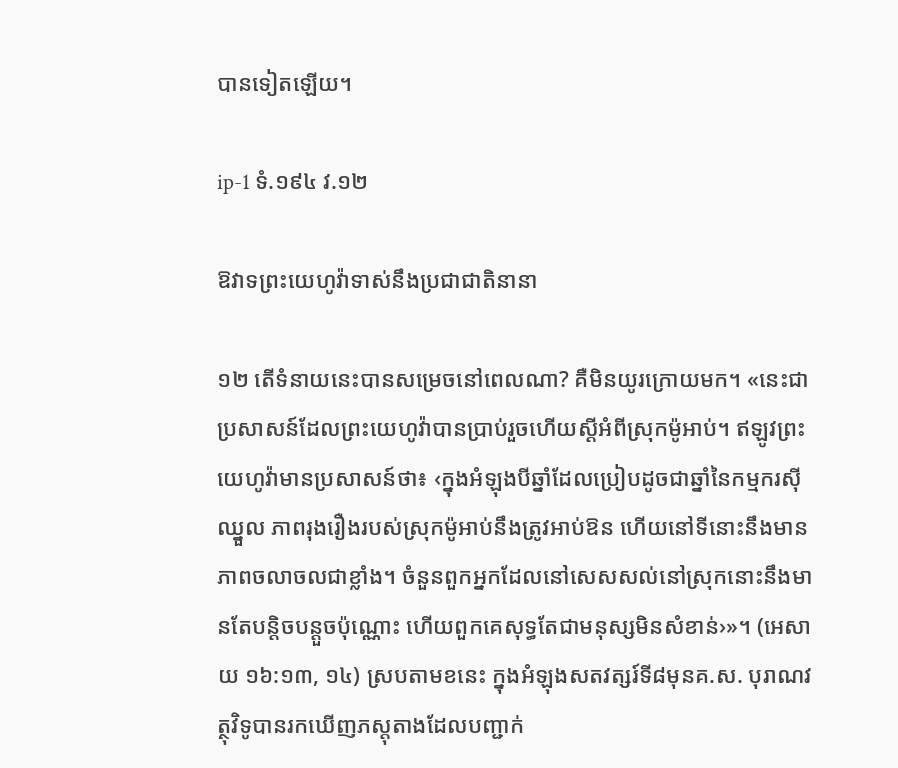បានទៀតឡើយ។

ip-1 ទំ.១៩៤ វ.១២

ឱវាទព្រះយេហូវ៉ាទាស់នឹងប្រជាជាតិនានា

១២ តើទំនាយនេះបានសម្រេចនៅពេលណា? គឺមិនយូរក្រោយមក។ «នេះជាប្រសាសន៍ដែលព្រះយេហូវ៉ាបានប្រាប់រួចហើយស្ដីអំពីស្រុកម៉ូអាប់។ ឥឡូវព្រះយេហូវ៉ាមានប្រសាសន៍ថា៖ ‹ក្នុងអំឡុងបីឆ្នាំដែលប្រៀបដូចជាឆ្នាំនៃកម្មករស៊ីឈ្នួល ភាពរុងរឿងរបស់ស្រុកម៉ូអាប់នឹងត្រូវអាប់ឱន ហើយនៅទីនោះនឹងមានភាពចលាចលជាខ្លាំង។ ចំនួនពួកអ្នកដែលនៅសេសសល់នៅស្រុកនោះនឹងមានតែបន្តិចបន្តួចប៉ុណ្ណោះ ហើយពួកគេសុទ្ធតែជាមនុស្សមិនសំខាន់›»។ (អេសាយ ១៦:១៣, ១៤) ស្របតាមខនេះ ក្នុងអំឡុងសតវត្សរ៍ទី៨មុនគ.ស. បុរាណវត្ថុវិទូបានរកឃើញភស្តុតាងដែលបញ្ជាក់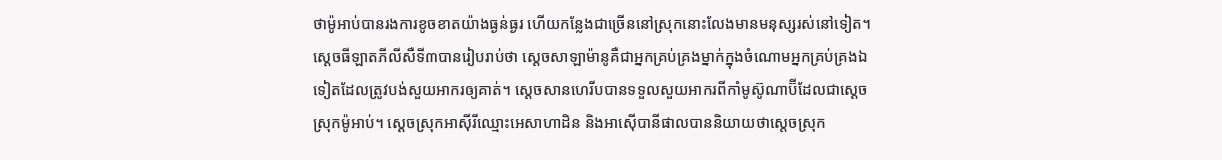ថាម៉ូអាប់បានរងការខូចខាតយ៉ាងធ្ងន់ធ្ងរ ហើយកន្លែងជាច្រើននៅស្រុកនោះលែងមានមនុស្សរស់នៅទៀត។ ស្ដេចធីឡាតភីលីសឺទី៣បានរៀបរាប់ថា ស្ដេចសាឡាម៉ានូគឺជាអ្នកគ្រប់គ្រងម្នាក់ក្នុងចំណោមអ្នកគ្រប់គ្រងឯទៀតដែលត្រូវបង់សួយអាករឲ្យគាត់។ ស្ដេចសានហេរីបបានទទួលសួយអាករពីកាំមូស៊ូណាប៊ីដែលជាស្ដេចស្រុកម៉ូអាប់។ ស្ដេចស្រុកអាស៊ីរីឈ្មោះអេសាហាដិន និងអាស៊ើបានីផាលបាននិយាយថាស្ដេចស្រុក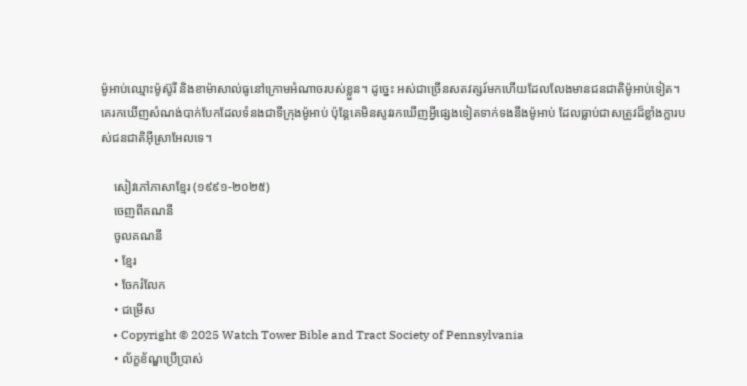ម៉ូអាប់ឈ្មោះម៉ូស៊ូរី និងខាម៉ាសាល់ធូនៅក្រោមអំណាចរបស់ខ្លួន។ ដូច្នេះ អស់ជាច្រើនសតវត្សរ៍មកហើយដែលលែងមានជនជាតិម៉ូអាប់ទៀត។ គេរកឃើញសំណង់បាក់បែកដែលទំនងជាទីក្រុងម៉ូអាប់ ប៉ុន្តែគេមិនសូវរកឃើញអ្វីផ្សេងទៀតទាក់ទងនឹងម៉ូអាប់ ដែលធ្លាប់ជាសត្រូវដ៏ខ្លាំងក្លារបស់ជនជាតិអ៊ីស្រាអែលទេ។

    សៀវភៅភាសាខ្មែរ (១៩៩១-២០២៥)
    ចេញពីគណនី
    ចូលគណនី
    • ខ្មែរ
    • ចែករំលែក
    • ជម្រើស
    • Copyright © 2025 Watch Tower Bible and Tract Society of Pennsylvania
    • ល័ក្ខខ័ណ្ឌប្រើប្រាស់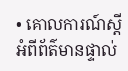• គោលការណ៍ស្ដីអំពីព័ត៌មានផ្ទាល់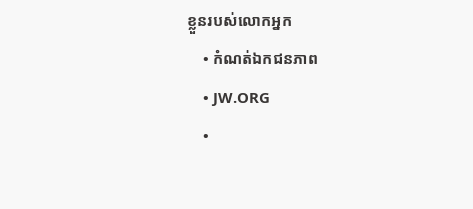ខ្លួនរបស់លោកអ្នក
    • កំណត់ឯកជនភាព
    • JW.ORG
    •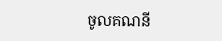ចូលគណនី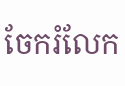ចែករំលែក